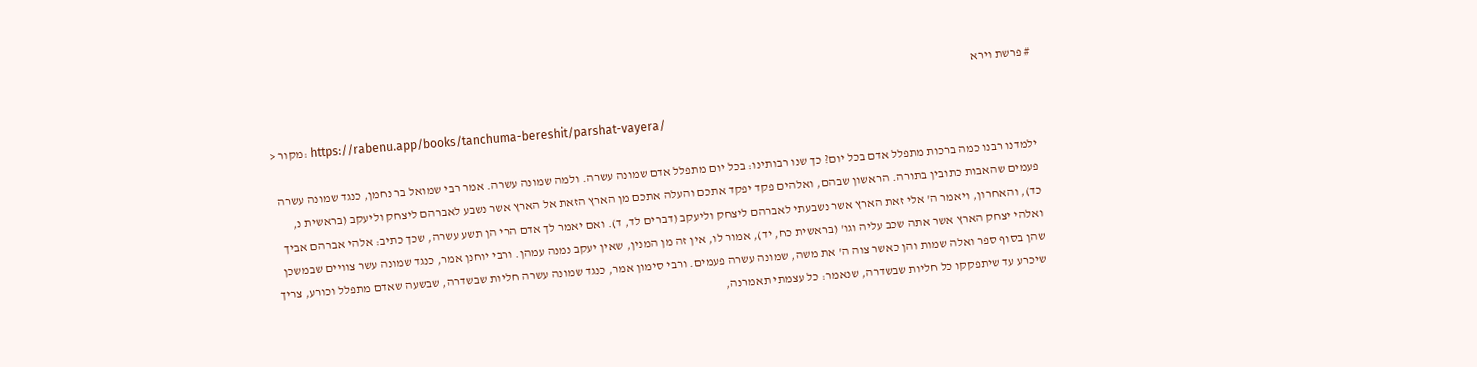# פרשת וירא

> מקור: https://rabenu.app/books/tanchuma-bereshit/parshat-vayera/

ילמדנו רבנו כמה ברכות מתפלל אדם בכל יום? כך שנו רבותינו: בכל יום מתפלל אדם שמונה עשרה. ולמה שמונה עשרה. אמר רבי שמואל בר נחמן, כנגד שמונה עשרה פעמים שהאבות כתובין בתורה. הראשון שבהם, ואלהים פקד יפקד אתכם והעלה אתכם מן הארץ הזאת אל הארץ אשר נשבע לאברהם ליצחק וליעקב (בראשית נ, כד), והאחרון, ויאמר ה' אלי זאת הארץ אשר נשבעתי לאברהם ליצחק וליעקב (דברים לד, ד). ואם יאמר לך אדם הרי הן תשע עשרה, שכך כתיב: אלהי אברהם אביך ואלהי יצחק הארץ אשר אתה שכב עליה וגו' (בראשית כח, יד), אמור לו, אין זה מן המנין, שאין יעקב נמנה עמהן. ורבי יוחנן אמר, כנגד שמונה עשר צוויים שבמשכן שהן בסוף ספר ואלה שמות והן כאשר צוה ה' את משה, שמונה עשרה פעמים. ורבי סימון אמר, כנגד שמונה עשרה חליות שבשדרה, שבשעה שאדם מתפלל וכורע, צריך שיכרע עד שיתפקקו כל חליות שבשדרה, שנאמר: כל עצמתי תאמרנה,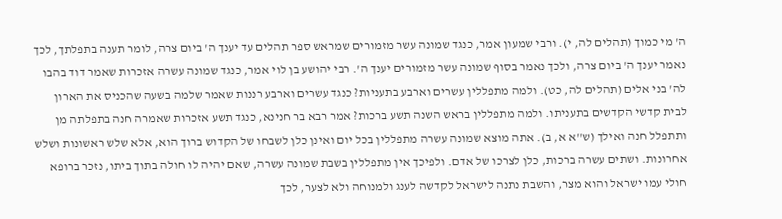ה' מי כמוך (תהלים לה, י). ורבי שמעון אמר, כנגד שמונה עשר מזמורים שמראש ספר תהלים עד יענך ה' ביום צרה, לומר תענה בתפלתך, לכך נאמר יענך ה' ביום צרה, ולכך נאמר בסוף שמונה עשר מזמורים יענך ה'. רבי יהושע בן לוי אמר, כנגד שמונה עשרה אזכרות שאמר דוד בהבו לה' בני אלים (תהלים לה, כט). ולמה מתפללין עשרים וארבע בתעניות? כנגד עשרים וארבע רננות שאמר שלמה בשעה שהכניס את הארון לבית קדשי הקדשים בתעניתו. ולמה מתפללין בראש השנה תשע ברכות? אמר רבא בר חנינא, כנגד תשע אזכרות שאמרה חנה בתפלתה מן ותתפלל חנה ואילך (ש''א א, ב). אתה מוצא שמונה עשרה מתפללין בכל יום ואינן כלן לשבחו של הקדוש ברוך הוא, אלא שלש ראשונות ושלש אחרונות. ושתים עשרה ברכות, כלן לצרכו של אדם. ולפיכך אין מתפללין בשבת שמונה עשרה, שאם יהיה לו חולה בתוך ביתו, נזכר ברופא חולי עמו ישראל והוא מצר, והשבת נתנה לישראל לקדשה לענג ולמנוחה ולא לצער, לכך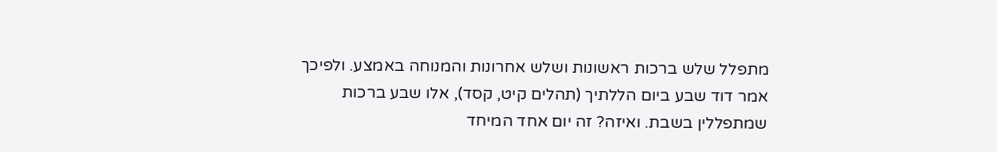מתפלל שלש ברכות ראשונות ושלש אחרונות והמנוחה באמצע. ולפיכך אמר דוד שבע ביום הללתיך (תהלים קיט, קסד), אלו שבע ברכות שמתפללין בשבת. ואיזה? זה יום אחד המיחד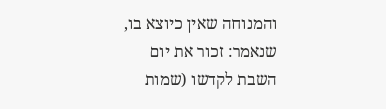והמנוחה שאין כיוצא בו, שנאמר: זכור את יום השבת לקדשו (שמות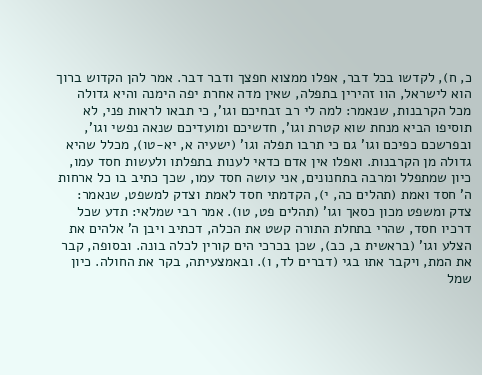כ, ח), לקדשו בכל דבר, אפלו ממצוא חפצך ודבר דבר. אמר להן הקדוש ברוך הוא לישראל, הוו זהירין בתפלה, שאין מדה אחרת יפה הימנה והיא גדולה מכל הקרבנות, שנאמר: למה לי רב זבחיכם וגו', כי תבאו לראות פני, לא תוסיפו הביא מנחת שוא קטרת וגו', חדשיכם ומועדיכם שנאה נפשי וגו', ובפרשכם כפיכם וגו' גם כי תרבו תפלה וגו' (ישעיה א, יא-טו), מכלל שהיא גדולה מן הקרבנות. ואפלו אין אדם כדאי לענות בתפלתו ולעשות חסד עמו, כיון שמתפלל ומרבה בתחנונים, אני עושה חסד עמו, שכך כתיב בו כל ארחות ה' חסד ואמת (תהלים כה, י), הקדמתי חסד לאמת וצדק למשפט, שנאמר: צדק ומשפט מכון כסאך וגו' (תהלים פט, טו). אמר רבי שמלאי: תדע שכל דרכיו חסד, שהרי בתחלת התורה קשט את הכלה, דכתיב ויבן ה' אלהים את הצלע וגו' (בראשית ב, כב), שכן בכרכי הים קורין לכלה בונה. ובסופה, קבר את המת, ויקבר אתו בגי (דברים לד, ו). ובאמצעיתה, בקר את החולה. כיון שמל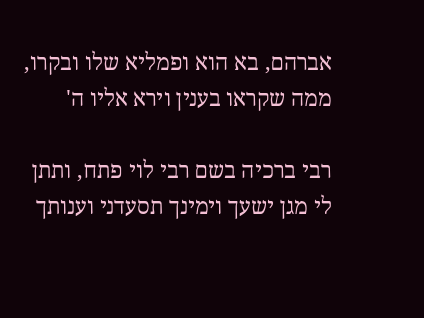אברהם, בא הוא ופמליא שלו ובקרו, ממה שקראו בענין וירא אליו ה'

רבי ברכיה בשם רבי לוי פתח, ותתן לי מגן ישעך וימינך תסעדני וענותך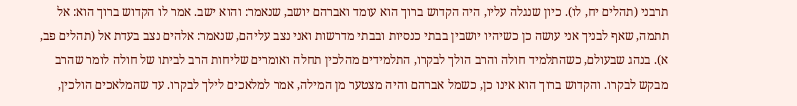תרבני (תהלים יח, לו). כיון שנגלה עליו, היה הקדוש ברוך הוא עומד ואברהם יושב, שנאמר: והוא ישב. אמר לו הקדוש ברוך הוא: אל תתמה, שאף לבניך אני עושה כן כשיהיו יושבין בבתי כנסיות ובבתי מדרשות ואני נצב עליהם, שנאמר: אלהים נצב בעדת אל (תהלים פב, א). בנהג שבעולם, כשהתלמיד חולה והרב הולך לבקרו, התלמידים מהלכין תחלה ואומרים שליחות הרב לביתו של חולה לומר שהרב מבקש לבקרו. והקדוש ברוך הוא אינו כן, כשמל אברהם והיה מצטער מן המילה, אמר למלאכים לילך לבקרו. עד שהמלאכים הולכין,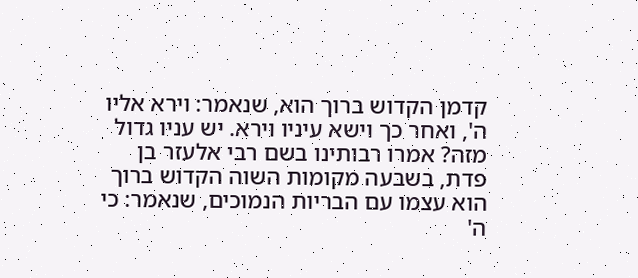קדמן הקדוש ברוך הוא, שנאמר: וירא אליו ה', ואחר כך וישא עיניו וירא. יש עניו גדול מזה? אמרו רבותינו בשם רבי אלעזר בן פדת, בשבעה מקומות השוה הקדוש ברוך הוא עצמו עם הבריות הנמוכים, שנאמר: כי ה'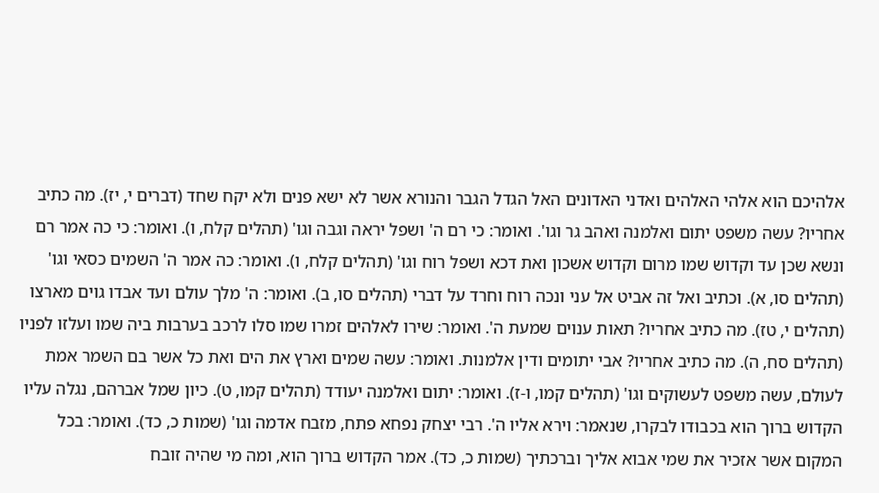אלהיכם הוא אלהי האלהים ואדני האדונים האל הגדל הגבר והנורא אשר לא ישא פנים ולא יקח שחד (דברים י, יז). מה כתיב אחריו? עשה משפט יתום ואלמנה ואהב גר וגו'. ואומר: כי רם ה' ושפל יראה וגבה וגו' (תהלים קלח, ו). ואומר: כי כה אמר רם ונשא שכן עד וקדוש שמו מרום וקדוש אשכון ואת דכא ושפל רוח וגו' (תהלים קלח, ו). ואומר: כה אמר ה' השמים כסאי וגו' (תהלים סו, א). וכתיב ואל זה אביט אל עני ונכה רוח וחרד על דברי (תהלים סו, ב). ואומר: ה' מלך עולם ועד אבדו גוים מארצו (תהלים י, טז). מה כתיב אחריו? תאות ענוים שמעת ה'. ואומר: שירו לאלהים זמרו שמו סלו לרכב בערבות ביה שמו ועלזו לפניו (תהלים סח, ה). מה כתיב אחריו? אבי יתומים ודין אלמנות. ואומר: עשה שמים וארץ את הים ואת כל אשר בם השמר אמת לעולם, עשה משפט לעשוקים וגו' (תהלים קמו, ו-ז). ואומר: יתום ואלמנה יעודד (תהלים קמו, ט). כיון שמל אברהם, נגלה עליו הקדוש ברוך הוא בכבודו לבקרו, שנאמר: וירא אליו ה'. רבי יצחק נפחא פתח, מזבח אדמה וגו' (שמות כ, כד). ואומר: בכל המקום אשר אזכיר את שמי אבוא אליך וברכתיך (שמות כ, כד). אמר הקדוש ברוך הוא, ומה מי שהיה זובח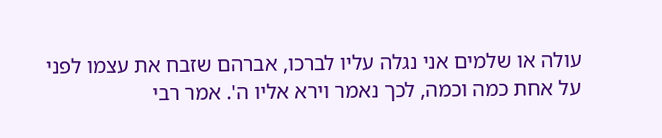עולה או שלמים אני נגלה עליו לברכו, אברהם שזבח את עצמו לפני על אחת כמה וכמה, לכך נאמר וירא אליו ה'. אמר רבי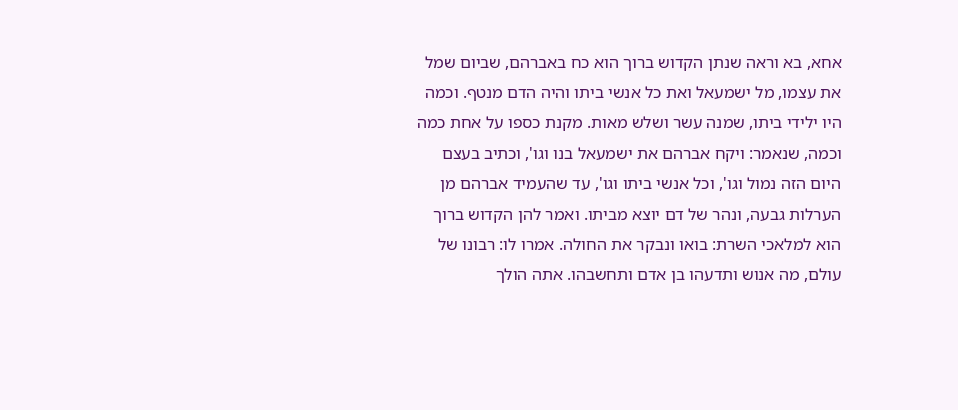אחא, בא וראה שנתן הקדוש ברוך הוא כח באברהם, שביום שמל את עצמו, מל ישמעאל ואת כל אנשי ביתו והיה הדם מנטף. וכמה היו ילידי ביתו, שמנה עשר ושלש מאות. מקנת כספו על אחת כמה וכמה, שנאמר: ויקח אברהם את ישמעאל בנו וגו', וכתיב בעצם היום הזה נמול וגו', וכל אנשי ביתו וגו', עד שהעמיד אברהם מן הערלות גבעה, ונהר של דם יוצא מביתו. ואמר להן הקדוש ברוך הוא למלאכי השרת: בואו ונבקר את החולה. אמרו לו: רבונו של עולם, מה אנוש ותדעהו בן אדם ותחשבהו. אתה הולך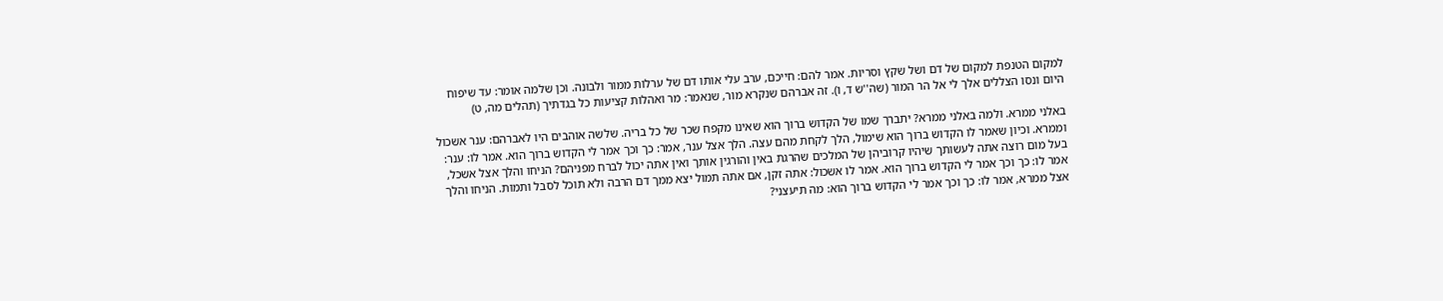למקום הטנפת למקום של דם ושל שקץ וסריות. אמר להם: חייכם, ערב עלי אותו דם של ערלות ממור ולבונה. וכן שלמה אומר: עד שיפוח היום ונסו הצללים אלך לי אל הר המור (שה''ש ד, ו). זה אברהם שנקרא מור, שנאמר: מר ואהלות קציעות כל בגדתיך (תהלים מה, ט)

באלני ממרא. ולמה באלני ממרא? יתברך שמו של הקדוש ברוך הוא שאינו מקפח שכר של כל בריה. שלשה אוהבים היו לאברהם: ענר אשכול וממרא. וכיון שאמר לו הקדוש ברוך הוא שימול, הלך לקחת מהם עצה. הלך אצל ענר, אמר: כך וכך אמר לי הקדוש ברוך הוא. אמר לו: ענר: בעל מום רוצה אתה לעשותך שיהיו קרוביהן של המלכים שהרגת באין והורגין אותך ואין אתה יכול לברח מפניהם? הניחו והלך אצל אשכל, אמר לו: כך וכך אמר לי הקדוש ברוך הוא. אמר לו אשכול: אתה זקן, אם אתה תמול יצא ממך דם הרבה ולא תוכל לסבל ותמות. הניחו והלך אצל ממרא, אמר לו: כך וכך אמר לי הקדוש ברוך הוא: מה תיעצני?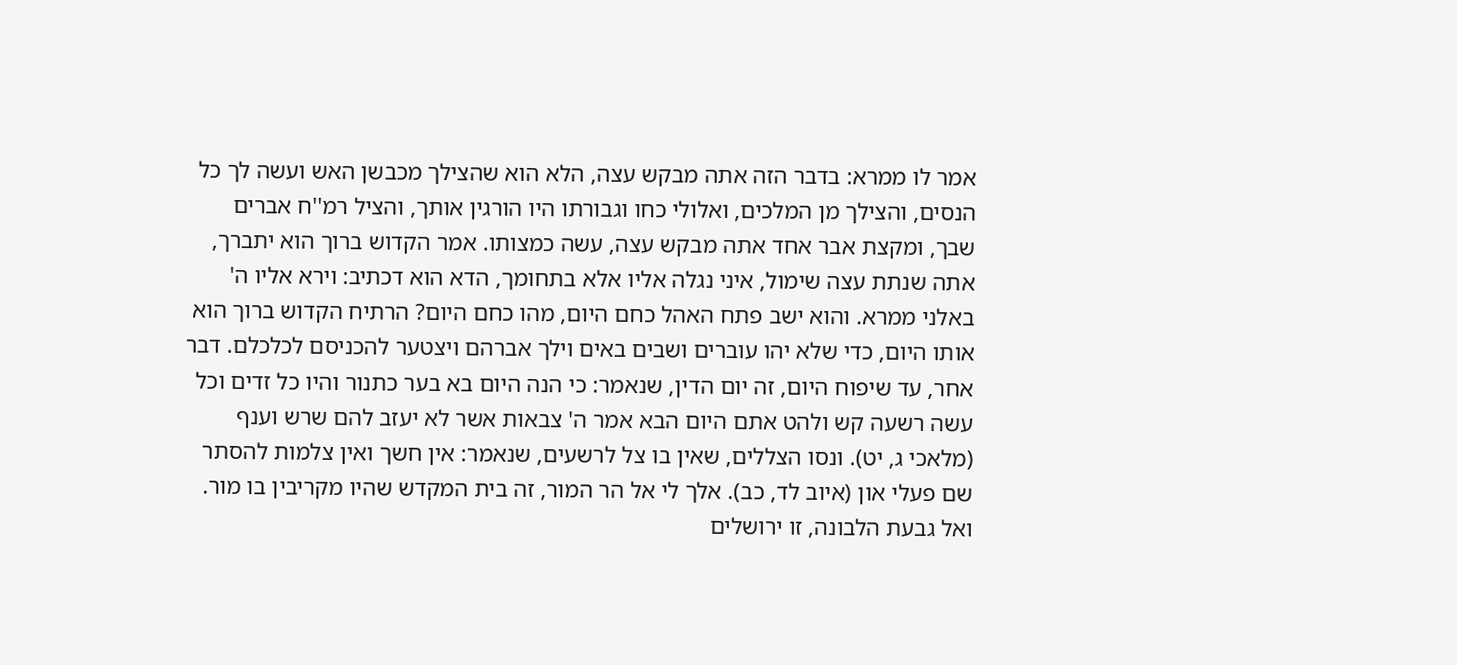אמר לו ממרא: בדבר הזה אתה מבקש עצה, הלא הוא שהצילך מכבשן האש ועשה לך כל הנסים, והצילך מן המלכים, ואלולי כחו וגבורתו היו הורגין אותך, והציל רמ''ח אברים שבך, ומקצת אבר אחד אתה מבקש עצה, עשה כמצותו. אמר הקדוש ברוך הוא יתברך, אתה שנתת עצה שימול, איני נגלה אליו אלא בתחומך, הדא הוא דכתיב: וירא אליו ה' באלני ממרא. והוא ישב פתח האהל כחם היום, מהו כחם היום? הרתיח הקדוש ברוך הוא אותו היום, כדי שלא יהו עוברים ושבים באים וילך אברהם ויצטער להכניסם לכלכלם. דבר אחר, עד שיפוח היום, זה יום הדין, שנאמר: כי הנה היום בא בער כתנור והיו כל זדים וכל עשה רשעה קש ולהט אתם היום הבא אמר ה' צבאות אשר לא יעזב להם שרש וענף (מלאכי ג, יט). ונסו הצללים, שאין בו צל לרשעים, שנאמר: אין חשך ואין צלמות להסתר שם פעלי און (איוב לד, כב). אלך לי אל הר המור, זה בית המקדש שהיו מקריבין בו מור. ואל גבעת הלבונה, זו ירושלים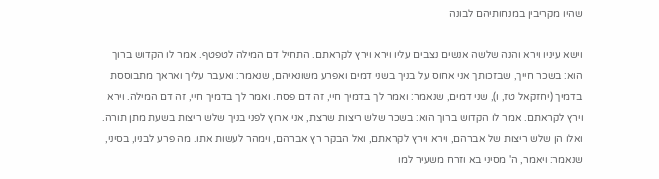שהיו מקריבין במנחותיהם לבונה

וישא עיניו וירא והנה שלשה אנשים נצבים עליו וירא וירץ לקראתם. התחיל דם המילה לטפטף. אמר לו הקדוש ברוך הוא: בשכר חייך, שבזכותך אני אחוס על בניך בשני דמים ואפרע משונאיהם, שנאמר: ואעבר עליך ואראך מתבוססת בדמיך (יחזקאל טז, ו), שני דמים, שנאמר: ואמר לך בדמיך חיי, זה דם פסח. ואמר לך בדמיך חיי, זה דם המילה. וירא וירץ לקראתם. אמר לו הקדוש ברוך הוא: בשכר שלש ריצות שרצת, אני ארוץ לפני בניך שלש ריצות בשעת מתן תורה. ואלו הן שלש ריצות של אברהם, וירא וירץ לקראתם, ואל הבקר רץ אברהם, וימהר לעשות אתו. מה פרע לבניו, בסיני, שנאמר: ויאמר, ה' מסיני בא וזרח משעיר למו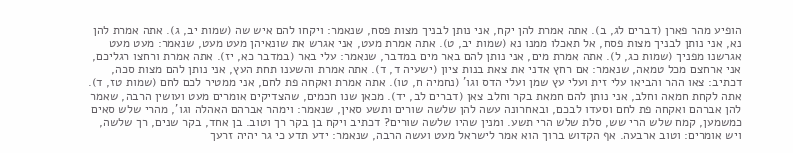הופיע מהר פארן (דברים לג, ב). אתה אמרת להן יקח, אני נותן לבניך מצות פסח, שנאמר: ויקחו להם איש שה (שמות יב, ג). אתה אמרת להן נא, אני נותן לבניך מצות פסח, אל תאכלו ממנו נא (שמות יב, ט). אתה אמרת מעט, אני אגרש את שונאיהן מעט מעט, שנאמר: מעט מעט אגרשנו מפניך (שמות כג, ל). אתה אמרת מים, אני נותן להם באר מים במדבר, שנאמר: עלי באר (במדבר כא, יז). אתה אמרת ורחצו רגליכם, אני ארחצם מכל טמאה, שנאמר: אם רחץ אדני את צאת בנות ציון (ישעיה ד, ד). אתה אמרת והשענו תחת העץ, אני נותן להם מצות סכה, דכתיב: צאו ההר והביאו עלי זית ועלי עץ שמן ועלי הדס וגו' (נחמיה ח, טו). אתה אמרת ואקחה פת לחם, אני ממטיר לכם לחם (שמות טז, ד). אתה לקחת חמאה וחלב, אני נותן להם חמאת בקר וחלב צאן (דברים לב, יד). מכאן שנו חכמים, שהצדיקים אומרים מעט ועושין הרבה, שאמר להן אברהם ואקחה פת לחם וסעדו לבכם, ובאחרונה עשה להן שלשה שורים ותשע סאין, שנאמר: וימהר אברהם האהלה וגו', מהרי שלש סאים כמשמען, קמח שלש הרי שש, סלת שלש הרי תשע. ומנין שהיו שלשה שורים? דכתיב ויקח בן בקר רך וטוב. בן אחד, בקר שנים, רך שלשה, ויש אומרים: וטוב ארבעה. אף הקדוש ברוך הוא אמר לישראל מעט ועשה הרבה, שנאמר: ידע תדע כי גר יהיה זרעך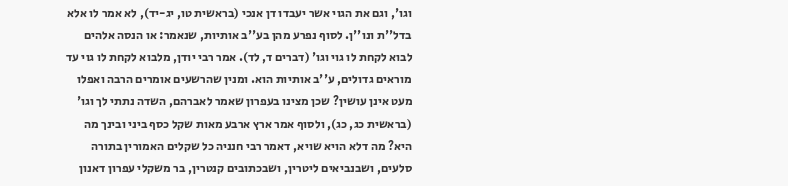וגו', וגם את הגוי אשר יעבדו דן אנכי (בראשית טו, יג-יד), לא אמר לו אלא בדל''ת ונו''ן. לסוף נפרע מהן בע''ב אותיות, שנאמר: או הנסה אלהים לבוא לקחת לו גוי וגו' (דברים ד, לד). אמר רבי יודן, מלבוא לקחת לו גוי עד מוראים גדולים, ע''ב אותיות הוא. ומנין שהרשעים אומרים הרבה ואפלו מעט אינן עושין? שכן מצינו בעפרון שאמר לאברהם, השדה נתתי לך וגו' (בראשית כג, כג), ולסוף אמר ארץ ארבע מאות שקל כסף ביני ובינך מה היא? מה דלא הויא שויא, דאמר רבי חנניה כל שקלים האמורין בתורה סלעים, ושבנביאים ליטרין, ושבכתובים קנטרין, בר משקלי עפרון דאנון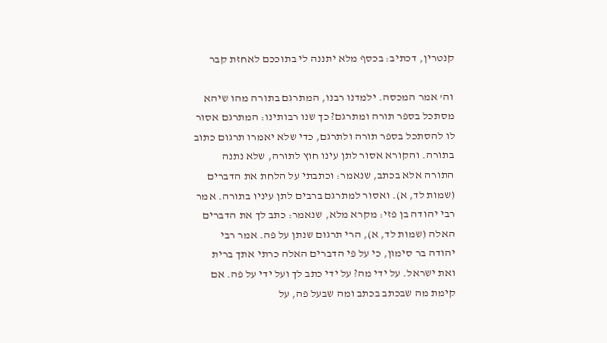קנטרין, דכתיב: בכסף מלא יתננה לי בתוככם לאחזת קבר

וה' אמר המכסה. ילמדנו רבנו, המתרגם בתורה מהו שיהא מסתכל בספר תורה ומתרגם? כך שנו רבותינו: המתרגם אסור לו להסתכל בספר תורה ולתרגם, כדי שלא יאמרו תרגום כתוב בתורה. והקורא אסור לתן עינו חוץ לתורה, שלא נתנה התורה אלא בכתב, שנאמר: וכתבתי על הלחת את הדברים (שמות לד, א). ואסור למתרגם ברבים לתן עיניו בתורה. אמר רבי יהודה בן פזי: מקרא מלא, שנאמר: כתב לך את הדברים האלה (שמות לד, א), הרי תרגום שנתן על פה. אמר רבי יהודה בר סימון, כי על פי הדברים האלה כרתי אתך ברית ואת ישראל. על ידי מה? על ידי כתב לך ועל ידי על פה. אם קימת מה שבכתב בכתב ומה שבעל פה, על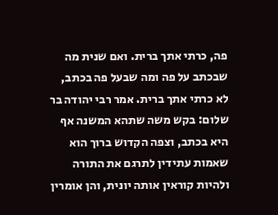פה, כרתי אתך ברית. ואם שנית מה שבכתב על פה ומה שבעל פה בכתב, לא כרתי אתך ברית. אמר רבי יהודה בר שלום: בקש משה שתהא המשנה אף היא בכתב, וצפה הקדוש ברוך הוא שאמות עתידין לתרגם את התורה ולהיות קוראין אותה יונית, והן אומרין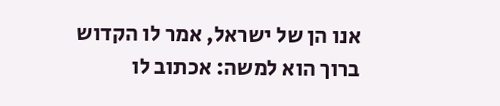אנו הן של ישראל, אמר לו הקדוש ברוך הוא למשה: אכתוב לו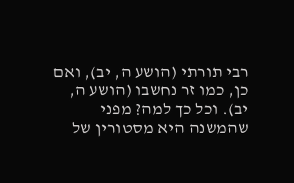רבי תורתי (הושע ה, יב), ואם כן, כמו זר נחשבו (הושע ה, יב). וכל כך למה? מפני שהמשנה היא מסטורין של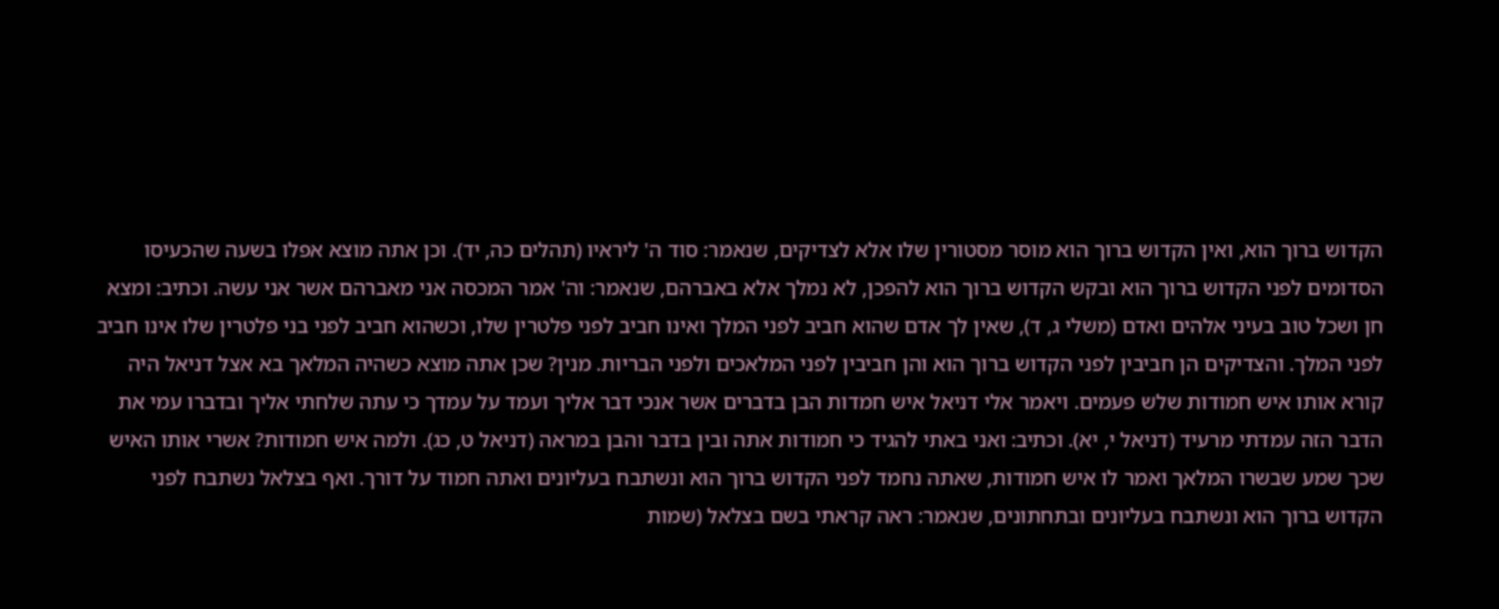הקדוש ברוך הוא, ואין הקדוש ברוך הוא מוסר מסטורין שלו אלא לצדיקים, שנאמר: סוד ה' ליראיו (תהלים כה, יד). וכן אתה מוצא אפלו בשעה שהכעיסו הסדומים לפני הקדוש ברוך הוא ובקש הקדוש ברוך הוא להפכן, לא נמלך אלא באברהם, שנאמר: וה' אמר המכסה אני מאברהם אשר אני עשה. וכתיב: ומצא חן ושכל טוב בעיני אלהים ואדם (משלי ג, ד), שאין לך אדם שהוא חביב לפני המלך ואינו חביב לפני פלטרין שלו, וכשהוא חביב לפני בני פלטרין שלו אינו חביב לפני המלך. והצדיקים הן חביבין לפני הקדוש ברוך הוא והן חביבין לפני המלאכים ולפני הבריות. מנין? שכן אתה מוצא כשהיה המלאך בא אצל דניאל היה קורא אותו איש חמודות שלש פעמים. ויאמר אלי דניאל איש חמדות הבן בדברים אשר אנכי דבר אליך ועמד על עמדך כי עתה שלחתי אליך ובדברו עמי את הדבר הזה עמדתי מרעיד (דניאל י, יא). וכתיב: ואני באתי להגיד כי חמודות אתה ובין בדבר והבן במראה (דניאל ט, כג). ולמה איש חמודות? אשרי אותו האיש שכך שמע שבשרו המלאך ואמר לו איש חמודות, שאתה נחמד לפני הקדוש ברוך הוא ונשתבח בעליונים ואתה חמוד על דורך. ואף בצלאל נשתבח לפני הקדוש ברוך הוא ונשתבח בעליונים ובתחתונים, שנאמר: ראה קראתי בשם בצלאל (שמות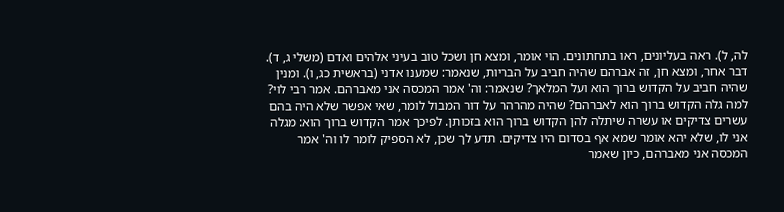לה, ל). ראה בעליונים, ראו בתחתונים. הוי אומר, ומצא חן ושכל טוב בעיני אלהים ואדם (משלי ג, ד). דבר אחר, ומצא חן, זה אברהם שהיה חביב על הבריות, שנאמר: שמענו אדני (בראשית כג, ו). ומנין שהיה חביב על הקדוש ברוך הוא ועל המלאך? שנאמר: וה' אמר המכסה אני מאברהם. אמר רבי לוי? למה גלה הקדוש ברוך הוא לאברהם? שהיה מהרהר על דור המבול לומר, שאי אפשר שלא היה בהם עשרים צדיקים או עשרה שיתלה להן הקדוש ברוך הוא בזכותן. לפיכך אמר הקדוש ברוך הוא: מגלה אני לו, שלא יהא אומר שמא אף בסדום היו צדיקים. תדע לך שכן, לא הספיק לומר לו וה' אמר המכסה אני מאברהם, כיון שאמר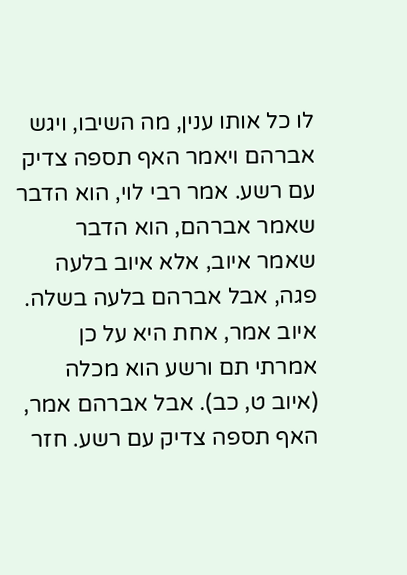לו כל אותו ענין, מה השיבו, ויגש אברהם ויאמר האף תספה צדיק עם רשע. אמר רבי לוי, הוא הדבר שאמר אברהם, הוא הדבר שאמר איוב, אלא איוב בלעה פגה, אבל אברהם בלעה בשלה. איוב אמר, אחת היא על כן אמרתי תם ורשע הוא מכלה (איוב ט, כב). אבל אברהם אמר, האף תספה צדיק עם רשע. חזר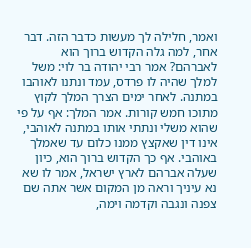ואמר, חלילה לך מעשות כדבר הזה. דבר אחר, למה גלה הקדוש ברוך הוא לאברהם? אמר רבי יהודה בר לוי: משל למלך שהיה לו פרדס, עמד ונתנו לאוהבו במתנה. לאחר ימים הצרך המלך לקוץ מתוכו חמש קורות. אמר המלך: אף על פי שהוא משלי ונתתי אותו במתנה לאוהבי, אינו דין שאקצץ ממנו כלום עד שאמלך באוהבי. אף כך הקדוש ברוך הוא, כיון שעלה אברהם לארץ ישראל, אמר לו שא נא עיניך וראה מן המקום אשר אתה שם צפנה ונגבה וקדמה וימה,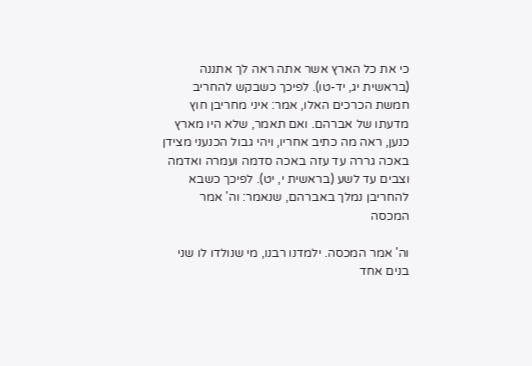כי את כל הארץ אשר אתה ראה לך אתננה (בראשית יג, יד-טו). לפיכך כשבקש להחריב חמשת הכרכים האלו, אמר: איני מחריבן חוץ מדעתו של אברהם. ואם תאמר, שלא היו מארץ כנען, ראה מה כתיב אחריו, ויהי גבול הכנעני מצידן באכה גררה עד עזה באכה סדמה ועמרה ואדמה וצבים עד לשע (בראשית י, יט). לפיכך כשבא להחריבן נמלך באברהם, שנאמר: וה' אמר המכסה

וה' אמר המכסה. ילמדנו רבנו, מי שנולדו לו שני בנים אחד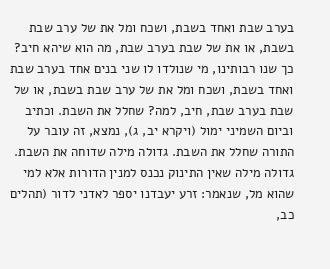בערב שבת ואחד בשבת, ושכח ומל את של ערב שבת בשבת, או את של שבת בערב שבת, מה הוא שיהא חיב? כך שנו רבותינו, מי שנולדו לו שני בנים אחד בערב שבת ואחד בשבת, ושכח ומל את של ערב שבת בשבת, או של שבת בערב שבת, חיב, למה? שחלל את השבת. וכתיב וביום השמיני ימול (ויקרא יב, ג), נמצא, זה עובר על התורה שחלל את השבת. גדולה מילה שדוחה את השבת. גדולה מילה שאין התינוק נכנס למנין הדורות אלא למי שהוא מל, שנאמר: זרע יעבדנו יספר לאדני לדור (תהלים כב,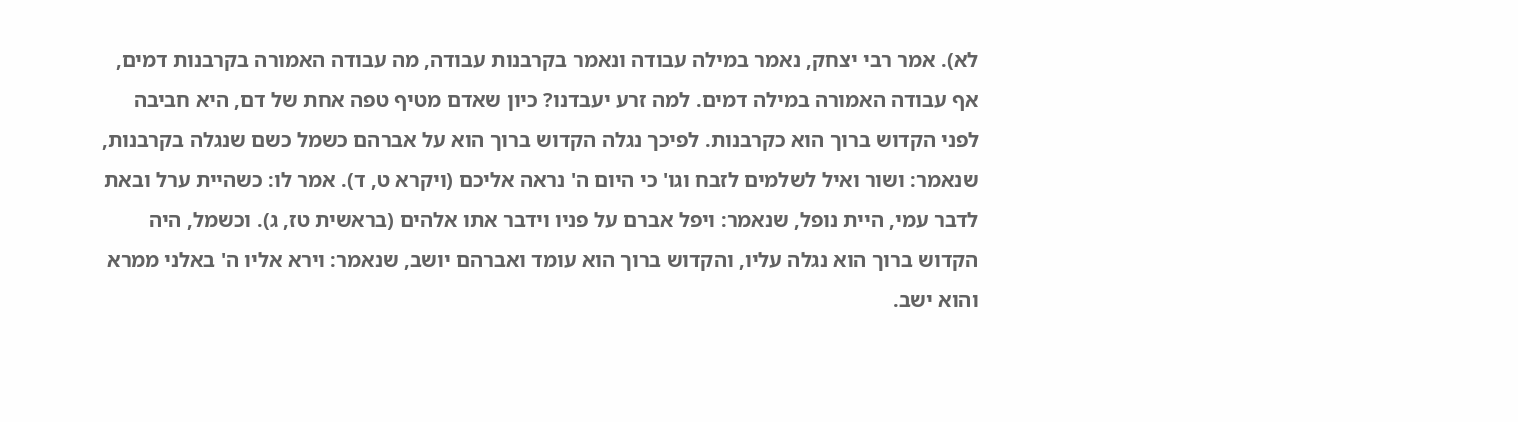לא). אמר רבי יצחק, נאמר במילה עבודה ונאמר בקרבנות עבודה, מה עבודה האמורה בקרבנות דמים, אף עבודה האמורה במילה דמים. למה זרע יעבדנו? כיון שאדם מטיף טפה אחת של דם, היא חביבה לפני הקדוש ברוך הוא כקרבנות. לפיכך נגלה הקדוש ברוך הוא על אברהם כשמל כשם שנגלה בקרבנות, שנאמר: ושור ואיל לשלמים לזבח וגו' כי היום ה' נראה אליכם (ויקרא ט, ד). אמר לו: כשהיית ערל ובאת לדבר עמי, היית נופל, שנאמר: ויפל אברם על פניו וידבר אתו אלהים (בראשית טז, ג). וכשמל, היה הקדוש ברוך הוא נגלה עליו, והקדוש ברוך הוא עומד ואברהם יושב, שנאמר: וירא אליו ה' באלני ממרא והוא ישב.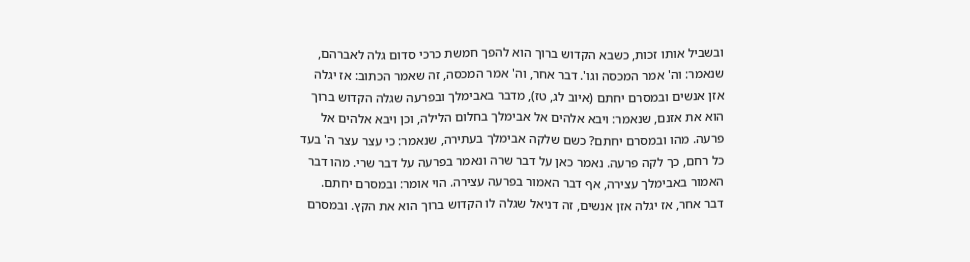ובשביל אותו זכות, כשבא הקדוש ברוך הוא להפך חמשת כרכי סדום גלה לאברהם, שנאמר: וה' אמר המכסה וגו'. דבר אחר, וה' אמר המכסה, זה שאמר הכתוב: אז יגלה אזן אנשים ובמסרם יחתם (איוב לג, טז), מדבר באבימלך ובפרעה שגלה הקדוש ברוך הוא את אזנם, שנאמר: ויבא אלהים אל אבימלך בחלום הלילה, וכן ויבא אלהים אל פרעה. מהו ובמסרם יחתם? כשם שלקה אבימלך בעתירה, שנאמר: כי עצר עצר ה' בעד כל רחם, כך לקה פרעה. נאמר כאן על דבר שרה ונאמר בפרעה על דבר שרי. מהו דבר האמור באבימלך עצירה, אף דבר האמור בפרעה עצירה. הוי אומר: ובמסרם יחתם. דבר אחר, אז יגלה אזן אנשים, זה דניאל שגלה לו הקדוש ברוך הוא את הקץ. ובמסרם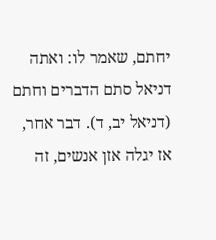יחתם, שאמר לו: ואתה דניאל סתם הדברים וחתם (דניאל יב, ד). דבר אחר, אז יגלה אזן אנשים, זה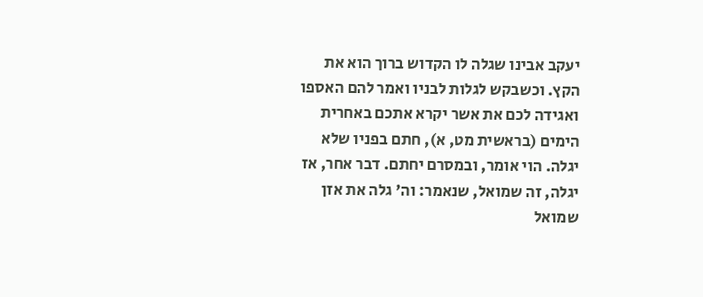יעקב אבינו שגלה לו הקדוש ברוך הוא את הקץ. וכשבקש לגלות לבניו ואמר להם האספו ואגידה לכם את אשר יקרא אתכם באחרית הימים (בראשית מט, א), חתם בפניו שלא יגלה. הוי אומר, ובמסרם יחתם. דבר אחר, אז יגלה, זה שמואל, שנאמר: וה' גלה את אזן שמואל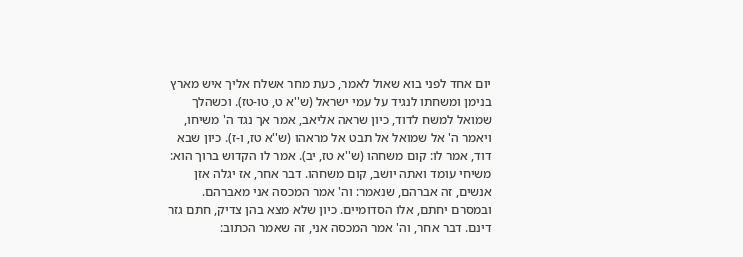יום אחד לפני בוא שאול לאמר, כעת מחר אשלח אליך איש מארץ בנימן ומשחתו לנגיד על עמי ישראל (ש''א ט, טו-טז). וכשהלך שמואל למשח לדוד, כיון שראה אליאב, אמר אך נגד ה' משיחו, ויאמר ה' אל שמואל אל תבט אל מראהו (ש''א טז, ו-ז). כיון שבא דוד, אמר לו: קום משחהו (ש''א טז, יב). אמר לו הקדוש ברוך הוא: משיחי עומד ואתה יושב, קום משחהו. דבר אחר, אז יגלה אזן אנשים, זה אברהם, שנאמר: וה' אמר המכסה אני מאברהם. ובמסרם יחתם, אלו הסדומיים. כיון שלא מצא בהן צדיק, חתם גזר דינם. דבר אחר, וה' אמר המכסה אני, זה שאמר הכתוב: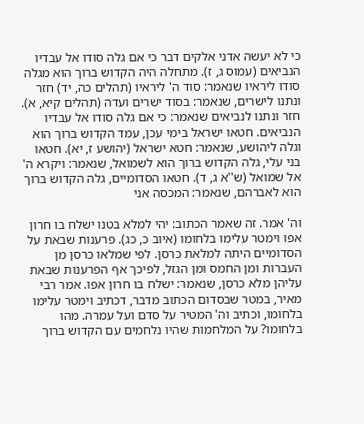כי לא יעשה אדני אלקים דבר כי אם גלה סודו אל עבדיו הנביאים (עמוס ג, ז). מתחלה היה הקדוש ברוך הוא מגלה סודו ליראיו שנאמר: סוד ה' ליראיו (תהלים כה, יד) חזר ונתנו לישרים, שנאמר: בסוד ישרים ועדה (תהלים קיא, א). חזר ונתנו לנביאים שנאמר: כי אם גלה סודו אל עבדיו הנביאים. חטאו ישראל בימי עכן, עמד הקדוש ברוך הוא וגלה ליהושע, שנאמר: חטא ישראל (יהושע ז, יא). חטאו בני עלי, גלה הקדוש ברוך הוא לשמואל, שנאמר: ויקרא ה' אל שמואל (ש''א ג, ד). חטאו הסדומיים, גלה הקדוש ברוך הוא לאברהם, שנאמר: המכסה אני

וה' אמר. זה שאמר הכתוב: יהי למלא בטנו ישלח בו חרון אפו וימטר עלימו בלחומו (איוב כ, כג). פרענות שבאת על הסדומיים היתה למלאת כרסן. לפי שמלאו כרסן מן העברות ומן החמס ומן הגזל, לפיכך אף הפרענות שבאת עליהן מלא כרסן, שנאמר: ישלח בו חרון אפו. אמר רבי מאיר, במטר שבסדום הכתוב מדבר, דכתיב וימטר עלימו בלחומו, וכתיב וה' המטיר על סדם ועל עמרה. מהו בלחומו? על המלחמות שהיו נלחמים עם הקדוש ברוך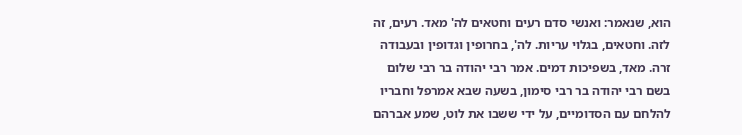הוא, שנאמר: ואנשי סדם רעים וחטאים לה' מאד. רעים, זה לזה. וחטאים, בגלוי עריות. לה', בחרופין וגדופין ובעבודה זרה. מאד, בשפיכות דמים. אמר רבי יהודה בר רבי שלום בשם רבי יהודה בר רבי סימון, בשעה שבא אמרפל וחבריו להלחם עם הסדומיים, על ידי ששבו את לוט, שמע אברהם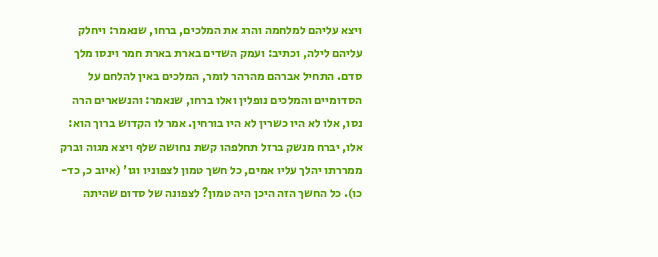ויצא עליהם למלחמה והרג את המלכים, ברחו, שנאמר: ויחלק עליהם לילה, וכתיב: ועמק השדים בארת בארת חמר וינסו מלך סדם. התחיל אברהם מהרהר לומר, המלכים באין להלחם על הסדומיים והמלכים נופלין ואלו ברחו, שנאמר: והנשארים הרה נסו, אלו לא היו כשרין לא היו בורחין. אמר לו הקדוש ברוך הוא: אלו, יברח מנשק ברזל תחלפהו קשת נחושה שלף ויצא מגוה וברק ממררתו יהלך עליו אמים, כל חשך טמון לצפוניו וגו' (איוב כ, כד-כו). כל החשך הזה היכן היה טמון? לצפונה של סדום שהיתה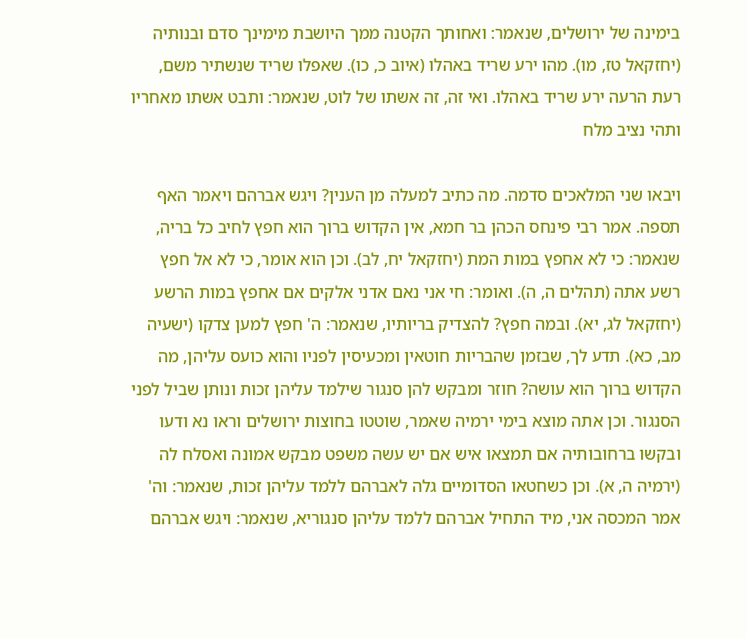בימינה של ירושלים, שנאמר: ואחותך הקטנה ממך היושבת מימינך סדם ובנותיה (יחזקאל טז, מו). מהו ירע שריד באהלו (איוב כ, כו). שאפלו שריד שנשתיר משם, רעת הרעה ירע שריד באהלו. ואי זה, זה אשתו של לוט, שנאמר: ותבט אשתו מאחריו ותהי נציב מלח

ויבאו שני המלאכים סדמה. מה כתיב למעלה מן הענין? ויגש אברהם ויאמר האף תספה. אמר רבי פינחס הכהן בר חמא, אין הקדוש ברוך הוא חפץ לחיב כל בריה, שנאמר: כי לא אחפץ במות המת (יחזקאל יח, לב). וכן הוא אומר, כי לא אל חפץ רשע אתה (תהלים ה, ה). ואומר: חי אני נאם אדני אלקים אם אחפץ במות הרשע (יחזקאל לג, יא). ובמה חפץ? להצדיק בריותיו, שנאמר: ה' חפץ למען צדקו (ישעיה מב, כא). תדע לך, שבזמן שהבריות חוטאין ומכעיסין לפניו והוא כועס עליהן, מה הקדוש ברוך הוא עושה? חוזר ומבקש להן סנגור שילמד עליהן זכות ונותן שביל לפני הסנגור. וכן אתה מוצא בימי ירמיה שאמר, שוטטו בחוצות ירושלים וראו נא ודעו ובקשו ברחובותיה אם תמצאו איש אם יש עשה משפט מבקש אמונה ואסלח לה (ירמיה ה, א). וכן כשחטאו הסדומיים גלה לאברהם ללמד עליהן זכות, שנאמר: וה' אמר המכסה אני, מיד התחיל אברהם ללמד עליהן סנגוריא, שנאמר: ויגש אברהם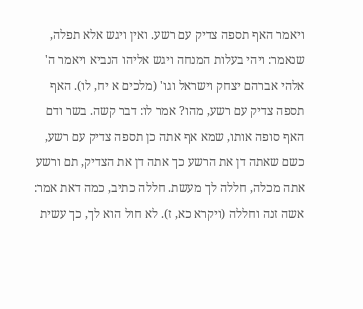ויאמר האף תספה צדיק עם רשע. ואין ויגש אלא תפלה, שנאמר: ויהי בעלות המנחה ויגש אליהו הנביא ויאמר ה' אלהי אברהם יצחק וישראל וגו' (מלכים א יח, לו). האף תספה צדיק עם רשע, מהו? אמר לו: דבר קשה. בשר ודם האף סופה אותו, שמא אף אתה כן תספה צדיק עם רשע, כשם שאתה דן את הרשע כך אתה דן את הצדיק, תם ורשע אתה מכלה, חללה לך מעשת. חללה כתיב, כמה דאת אמר: אשה זנה וחללה (ויקרא כא, ז). לא חול הוא לך, כך עשית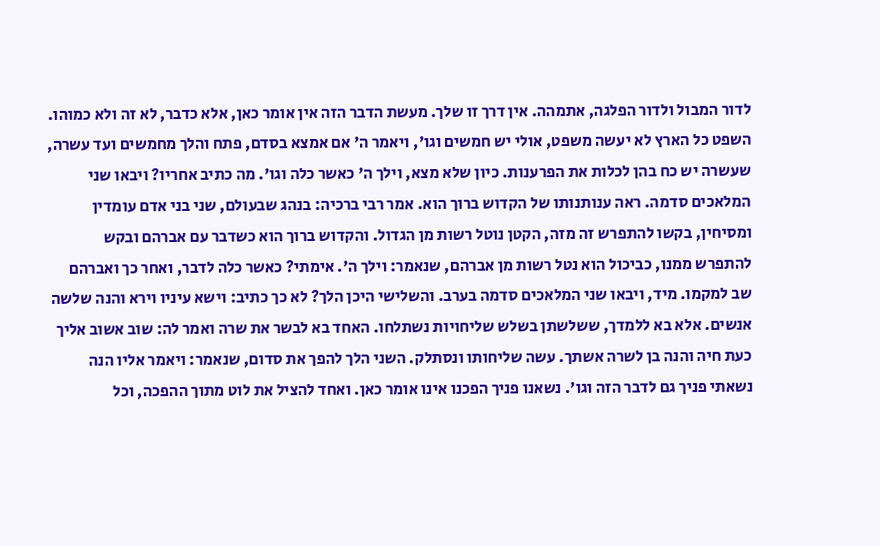לדור המבול ולדור הפלגה, אתמהה. אין דרך זו שלך. מעשת הדבר הזה אין אומר כאן, אלא כדבר, לא זה ולא כמוהו. השפט כל הארץ לא יעשה משפט, אולי יש חמשים וגו', ויאמר ה' אם אמצא בסדם, פתח והלך מחמשים ועד עשרה, שעשרה יש כח בהן לכלות את הפרענות. כיון שלא מצא, וילך ה' כאשר כלה וגו'. מה כתיב אחריו? ויבאו שני המלאכים סדמה. ראה ענותנותו של הקדוש ברוך הוא. אמר רבי ברכיה: בנהג שבעולם, שני בני אדם עומדין ומסיחין, בקשו להתפרש זה מזה, הקטן נוטל רשות מן הגדול. והקדוש ברוך הוא כשדבר עם אברהם ובקש להתפרש ממנו, כביכול הוא נטל רשות מן אברהם, שנאמר: וילך ה'. אימתי? כאשר כלה לדבר, ואחר כך ואברהם שב למקמו. מיד, ויבאו שני המלאכים סדמה בערב. והשלישי היכן הלך? לא כך כתיב: וישא עיניו וירא והנה שלשה אנשים. אלא בא ללמדך, ששלשתן בשלש שליחויות נשתלחו. האחד בא לבשר את שרה ואמר לה: שוב אשוב אליך כעת חיה והנה בן לשרה אשתך. עשה שליחותו ונסתלק. השני הלך להפך את סדום, שנאמר: ויאמר אליו הנה נשאתי פניך גם לדבר הזה וגו'. נשאנו פניך הפכנו אינו אומר כאן. ואחד להציל את לוט מתוך ההפכה, וכל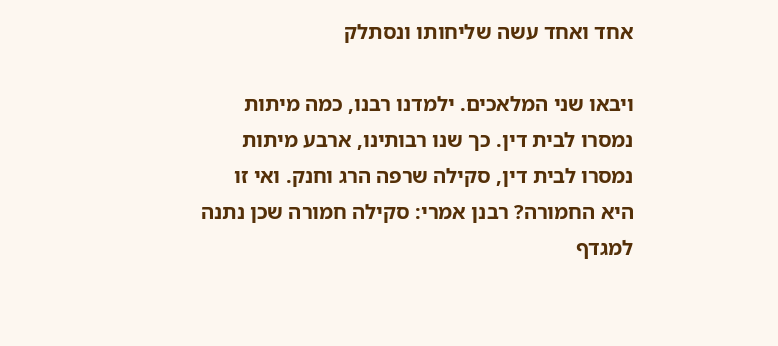אחד ואחד עשה שליחותו ונסתלק

ויבאו שני המלאכים. ילמדנו רבנו, כמה מיתות נמסרו לבית דין. כך שנו רבותינו, ארבע מיתות נמסרו לבית דין, סקילה שרפה הרג וחנק. ואי זו היא החמורה? רבנן אמרי: סקילה חמורה שכן נתנה למגדף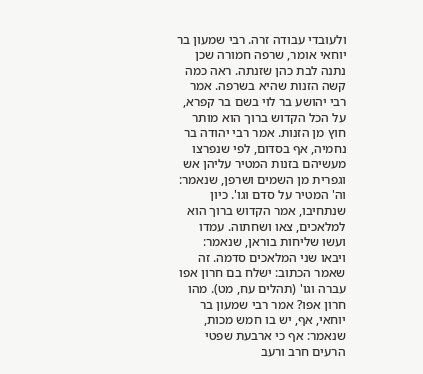ולעובדי עבודה זרה. רבי שמעון בר יוחאי אומר, שרפה חמורה שכן נתנה לבת כהן שזנתה. ראה כמה קשה הזנות שהיא בשרפה. אמר רבי יהושע בר לוי בשם בר קפרא, על הכל הקדוש ברוך הוא מותר חוץ מן הזנות. אמר רבי יהודה בר נחמיה, אף בסדום, לפי שנפרצו מעשיהם בזנות המטיר עליהן אש וגפרית מן השמים ושרפן, שנאמר: וה' המטיר על סדם וגו'. כיון שנתחיבו, אמר הקדוש ברוך הוא למלאכים, צאו ושחתוה. עמדו ועשו שליחות בוראן, שנאמר: ויבאו שני המלאכים סדמה. זה שאמר הכתוב: ישלח בם חרון אפו עברה וגו' (תהלים עח, מט). מהו חרון אפו? אמר רבי שמעון בר יוחאי, אף, יש בו חמש מכות, שנאמר: אף כי ארבעת שפטי הרעים חרב ורעב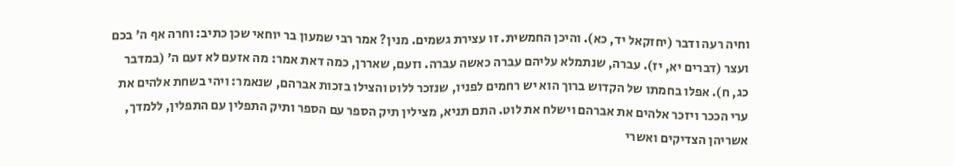וחיה רעה ודבר (יחזקאל יד, כא). והיכן החמשית. זו עצירת גשמים. מנין? אמר רבי שמעון בר יוחאי שכן כתיב: וחרה אף ה' בכם ועצר (דברים יא, יז). עברה, שנתמלא עליהם עברה כאשה עברה. וזעם, שאררן, כמה דאת אמר: מה אזעם לא זעם ה' (במדבר כג, ח). אפלו בחמתו של הקדוש ברוך הוא יש רחמים לפניו, שנזכר ללוט והצילו בזכות אברהם, שנאמר: ויהי בשחת אלהים את ערי הככר ויזכר אלהים את אברהם וישלח את לוט. התם תניא, מצילין תיק הספר עם הספר ותיק התפלין עם התפלין, ללמדך, אשריהן הצדיקים ואשרי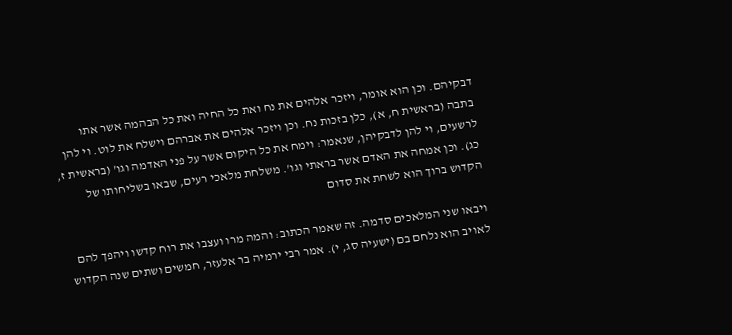דבקיהם. וכן הוא אומר, ויזכר אלהים את נח ואת כל החיה ואת כל הבהמה אשר אתו בתבה (בראשית ח, א), כלן בזכות נח. וכן ויזכר אלהים את אברהם וישלח את לוט. וי להן לרשעים, וי להן לדבקיהן, שנאמר: וימח את כל היקום אשר על פני האדמה וגו' (בראשית ז, כג). וכן אמחה את האדם אשר בראתי וגו'. משלחת מלאכי רעים, שבאו בשליחותו של הקדוש ברוך הוא לשחת את סדום

ויבאו שני המלאכים סדמה. זה שאמר הכתוב: והמה מרו ועצבו את רוח קדשו ויהפך להם לאויב הוא נלחם בם (ישעיה סג, י). אמר רבי ירמיה בר אלעזר, חמשים ושתים שנה הקדוש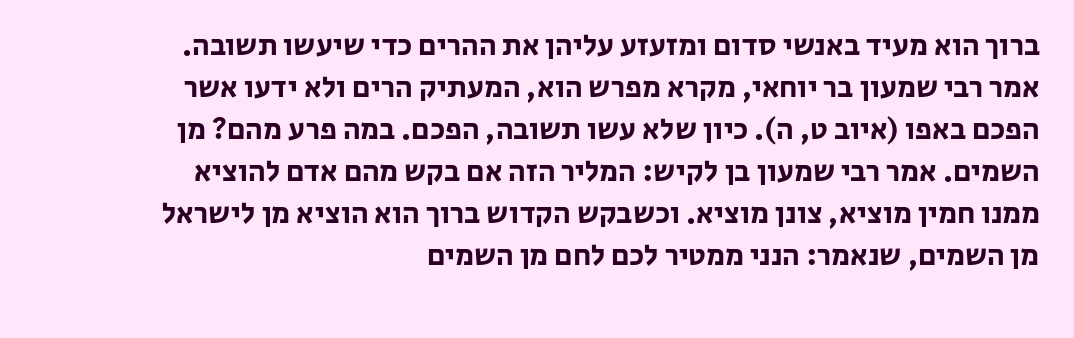ברוך הוא מעיד באנשי סדום ומזעזע עליהן את ההרים כדי שיעשו תשובה. אמר רבי שמעון בר יוחאי, מקרא מפרש הוא, המעתיק הרים ולא ידעו אשר הפכם באפו (איוב ט, ה). כיון שלא עשו תשובה, הפכם. במה פרע מהם? מן השמים. אמר רבי שמעון בן לקיש: המליר הזה אם בקש מהם אדם להוציא ממנו חמין מוציא, צונן מוציא. וכשבקש הקדוש ברוך הוא הוציא מן לישראל מן השמים, שנאמר: הנני ממטיר לכם לחם מן השמים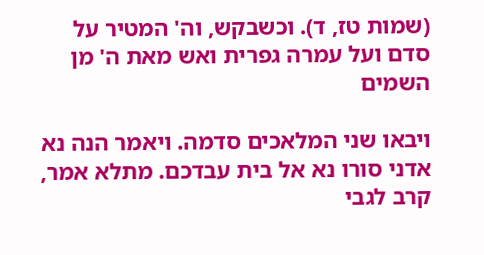(שמות טז, ד). וכשבקש, וה' המטיר על סדם ועל עמרה גפרית ואש מאת ה' מן השמים

ויבאו שני המלאכים סדמה. ויאמר הנה נא אדני סורו נא אל בית עבדכם. מתלא אמר, קרב לגבי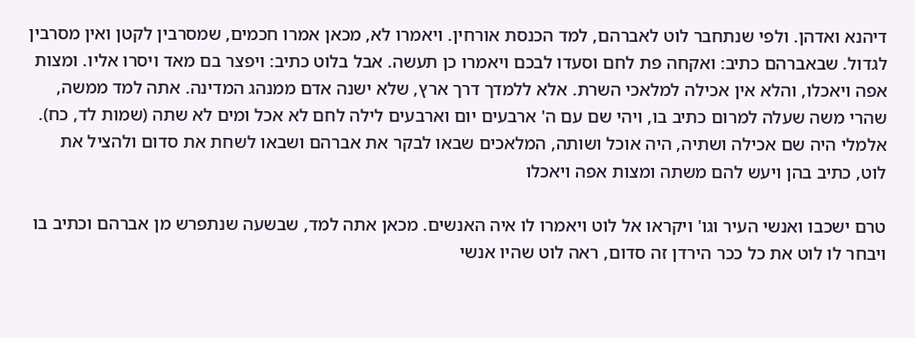דיהנא ואדהן. ולפי שנתחבר לוט לאברהם, למד הכנסת אורחין. ויאמרו לא, מכאן אמרו חכמים, שמסרבין לקטן ואין מסרבין לגדול. שבאברהם כתיב: ואקחה פת לחם וסעדו לבכם ויאמרו כן תעשה. אבל בלוט כתיב: ויפצר בם מאד ויסרו אליו. ומצות אפה ויאכלו, והלא אין אכילה למלאכי השרת. אלא ללמדך דרך ארץ, שלא ישנה אדם ממנהג המדינה. אתה למד ממשה, שהרי משה שעלה למרום כתיב בו, ויהי שם עם ה' ארבעים יום וארבעים לילה לחם לא אכל ומים לא שתה (שמות לד, כח). אלמלי היה שם אכילה ושתיה, היה אוכל ושותה, המלאכים שבאו לבקר את אברהם ושבאו לשחת את סדום ולהציל את לוט, כתיב בהן ויעש להם משתה ומצות אפה ויאכלו

טרם ישכבו ואנשי העיר וגו' ויקראו אל לוט ויאמרו לו איה האנשים. מכאן אתה למד, שבשעה שנתפרש מן אברהם וכתיב בו ויבחר לו לוט את כל ככר הירדן זה סדום, ראה לוט שהיו אנשי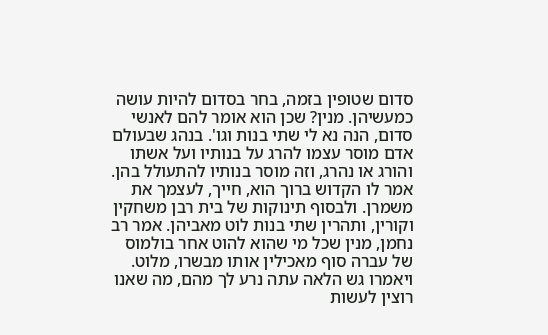סדום שטופין בזמה, בחר בסדום להיות עושה כמעשיהן. מנין? שכן הוא אומר להם לאנשי סדום, הנה נא לי שתי בנות וגו'. בנהג שבעולם אדם מוסר עצמו להרג על בנותיו ועל אשתו והורג או נהרג, וזה מוסר בנותיו להתעולל בהן. אמר לו הקדוש ברוך הוא, חייך, לעצמך את משמרן. ולבסוף תינוקות של בית רבן משחקין וקורין, ותהרין שתי בנות לוט מאביהן. אמר רב נחמן, מנין שכל מי שהוא להוט אחר בולמוס של עברה סוף מאכילין אותו מבשרו, מלוט. ויאמרו גש הלאה עתה נרע לך מהם, מה שאנו רוצין לעשות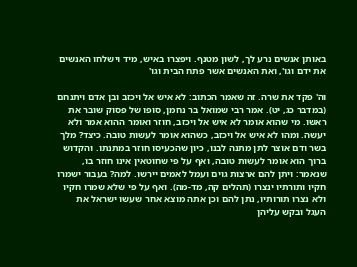באותן אנשים נרע לך, לשון מטנף. ויפצרו באיש, מיד וישלחו האנשים את ידם וגו', ואת האנשים אשר פתח הבית וגו'

וה' פקד את שרה. זה שאמר הכתוב: לא איש אל ויכזב ובן אדם ויתנחם (במדבר כג, יט). אמר רבי שמואל בר נחמן, סופו של פסוק שובר את ראשו. מי שהוא אומר לא איש אל ויכזב, חוזר ואומר ההוא אמר ולא יעשה. ומהו לא איש אל ויכזב, כשהוא אומר לעשות טובה. כיצד? מלך בשר ודם אוצר לתן מתנה לבנו, כיון שהכעיסו חוזר במתנתו. והקדוש ברוך הוא אומר לעשות טובה, ואף על פי שחוטאין אינו חוזר בו, שנאמר: ויתן להם ארצות גוים ועמל לאמים יירשו. למה? בעבור ישמרו חקיו ותורתיו ינצרו (תהלים קה, מד-מה). ואף על פי שלא שמרו חקיו ולא נצרו תורותיו, נתן להם וכן אתה מוצא אחר שעשו ישראל את העגל ובקש עליהן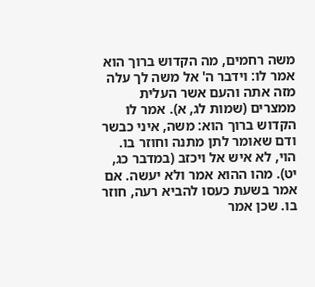משה רחמים, מה הקדוש ברוך הוא אמר לו: וידבר ה' אל משה לך עלה מזה אתה והעם אשר העלית ממצרים (שמות לג, א). אמר לו הקדוש ברוך הוא: משה, איני כבשר ודם שאומר לתן מתנה וחוזר בו. הוי, לא איש אל ויכזב (במדבר כג, יט). מהו ההוא אמר ולא יעשה. אם אמר בשעת כעסו להביא רעה, חוזר בו. שכן אמר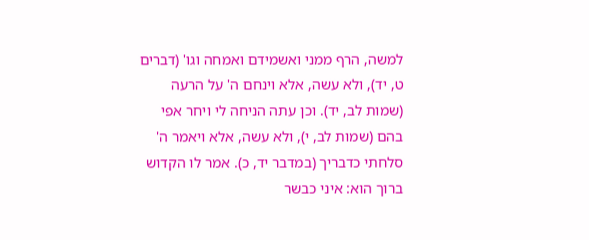למשה, הרף ממני ואשמידם ואמחה וגו' (דברים ט, יד), ולא עשה, אלא וינחם ה' על הרעה (שמות לב, יד). וכן עתה הניחה לי ויחר אפי בהם (שמות לב, י), ולא עשה, אלא ויאמר ה' סלחתי כדבריך (במדבר יד, כ). אמר לו הקדוש ברוך הוא: איני כבשר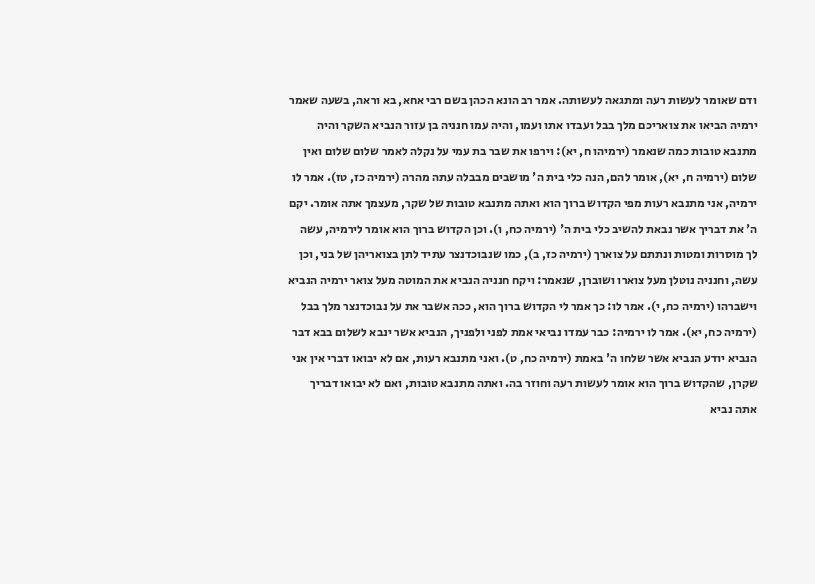ודם שאומר לעשות רעה ומתגאה לעשותה. אמר רב הונא הכהן בשם רבי אחא, בא וראה, בשעה שאמר ירמיה הביאו את צואריכם מלך בבל ועבדו אתו ועמו, והיה עמו חנניה בן עזור הנביא השקר והיה מתנבא טובות כמה שנאמר (ירמיהו ח, יא): וירפו את שבר בת עמי על נקלה לאמר שלום שלום ואין שלום (ירמיה ח, יא), אומר להם, הנה כלי בית ה' מושבים מבבלה עתה מהרה (ירמיה כז, טז). אמר לו ירמיה, אני מתנבא רעות מפי הקדוש ברוך הוא ואתה מתנבא טובות של שקר, מעצמך אתה אומר. יקם ה' את דבריך אשר נבאת להשיב כלי בית ה' (ירמיה כח, ו). וכן הקדוש ברוך הוא אומר לירמיה, עשה לך מוסרות ומטות ונתתם על צוארך (ירמיה כז, ב), כמו שנבוכדנצר עתיד לתן בצואריהן של בני, וכן עשה, וחנניה נוטלן מעל צוארו ושוברן, שנאמר: ויקח חנניה הנביא את המוטה מעל צואר ירמיה הנביא וישברהו (ירמיה כח, י). אמר לו: כך אמר לי הקדוש ברוך הוא, ככה אשבר את על נבוכדנצר מלך בבל (ירמיה כח, יא). אמר לו ירמיה: כבר עמדו נביאי אמת לפני ולפניך, הנביא אשר ינבא לשלום בבא דבר הנביא יודע הנביא אשר שלחו ה' באמת (ירמיה כח, ט). ואני מתנבא רעות, אם לא יבואו דברי אין אני שקרן, שהקדוש ברוך הוא אומר לעשות רעה וחוזר בה. ואתה מתנבא טובות, ואם לא יבואו דבריך אתה נביא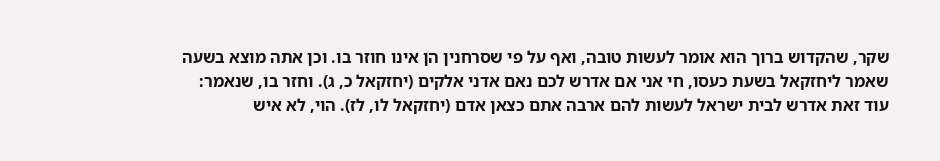שקר, שהקדוש ברוך הוא אומר לעשות טובה, ואף על פי שסרחנין הן אינו חוזר בו. וכן אתה מוצא בשעה שאמר ליחזקאל בשעת כעסו, חי אני אם אדרש לכם נאם אדני אלקים (יחזקאל כ, ג). וחזר בו, שנאמר: עוד זאת אדרש לבית ישראל לעשות להם ארבה אתם כצאן אדם (יחזקאל לו, לז). הוי, לא איש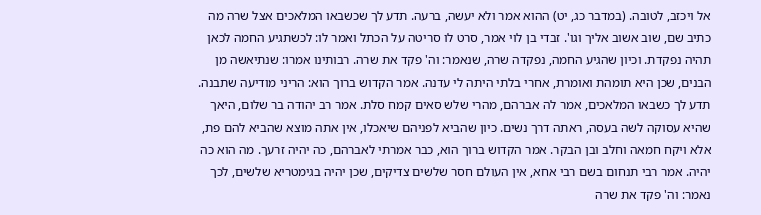אל ויכזב, לטובה. (במדבר כג, יט) ההוא אמר ולא יעשה, ברעה. תדע לך שכשבאו המלאכים אצל שרה מה כתיב שם, שוב אשוב אליך וגו'. זבדי בן לוי אמר, סרט לו סריטה על הכתל ואמר לו: לכשתגיע החמה לכאן תהיה נפקדת. וכיון שהגיע החמה, נפקדה שרה, שנאמר: וה' פקד את שרה. רבותינו אמרו: שנתיאשה מן הבנים, שכן היא תומהת ואומרת, אחרי בלתי היתה לי עדנה. אמר הקדוש ברוך הוא: הריני מודיעה שתבנה. תדע לך כשבאו המלאכים, אמר לה אברהם, מהרי שלש סאים קמח סלת. אמר רב יהודה בר שלום, היאך שהיא עסוקה לשה בעסה, ראתה דרך נשים. כיון שהביא לפניהם שיאכלו, אין אתה מוצא שהביא להם פת, אלא ויקח חמאה וחלב ובן הבקר. אמר הקדוש ברוך הוא, כבר אמרתי לאברהם, כה יהיה זרעך. מה הוא כה יהיה. אמר רבי תנחום בשם רבי אחא, אין העולם חסר שלשים צדיקים, שכן יהיה בגימטריא שלשים, לכך נאמר: וה' פקד את שרה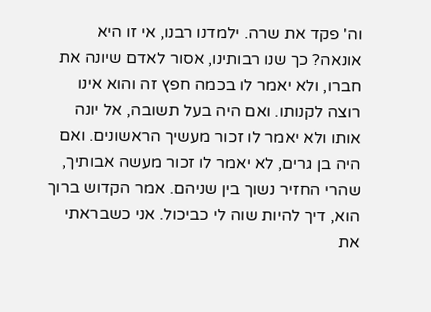וה' פקד את שרה. ילמדנו רבנו, אי זו היא אונאה? כך שנו רבותינו, אסור לאדם שיונה את חברו, ולא יאמר לו בכמה חפץ זה והוא אינו רוצה לקנותו. ואם היה בעל תשובה, אל יונה אותו ולא יאמר לו זכור מעשיך הראשונים. ואם היה בן גרים, לא יאמר לו זכור מעשה אבותיך, שהרי החזיר נשוך בין שניהם. אמר הקדוש ברוך הוא, דיך להיות שוה לי כביכול. אני כשבראתי את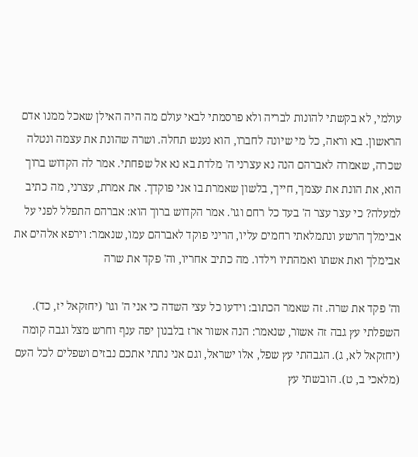עולמי, לא בקשתי להונות לבריה ולא פרסמתי לבאי עולם מה היה האילן שאכל ממנו אדם הראשון. בא וראה, כל מי שיונה לחברו, הוא נענש תחלה. ושרה שהונת את עצמה ונטלה שכרה, שאמרה לאברהם הנה נא עצרני ה' מלדת בא נא אל שפחתי. אמר לה הקדוש ברוך הוא, את הונת את עצמך, חייך, בלשון שאמרת בו אני פוקדך. את אמרת, עצרני, מה כתיב למעלה? כי עצר עצר ה' בעד כל רחם וגו'. אמר הקדוש ברוך הוא: אברהם התפלל לפני על אבימלך הרשע ונתמלאתי רחמים עליו, הריני פוקד לאברהם עמו, שנאמר: וירפא אלהים את אבימלך ואת אשתו ואמהתיו וילדו. מה כתיב אחריו, וה' פקד את שרה

וה' פקד את שרה. זה שאמר הכתוב: וידעו כל עצי השדה כי אני ה' וגו' (יחזקאל יז, כד). השפלתי עץ גבה זה אשור, שנאמר: הנה אשור ארז בלבנון יפה ענף וחרש מצל וגבה קומה (יחזקאל לא, ג). הגבהתי עץ שפל, אלו ישראל, וגם אני נתתי אתכם נבזים ושפלים לכל העם (מלאכי ב, ט). הובשתי עץ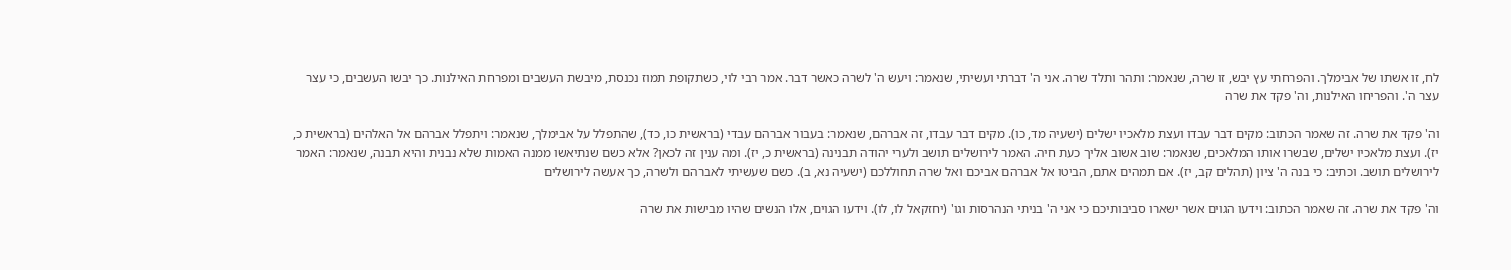לח, זו אשתו של אבימלך. והפרחתי עץ יבש, זו שרה, שנאמר: ותהר ותלד שרה. אני ה' דברתי ועשיתי, שנאמר: ויעש ה' לשרה כאשר דבר. אמר רבי לוי, כשתקופת תמוז נכנסת, מיבשת העשבים ומפרחת האילנות. כך יבשו העשבים, כי עצר עצר ה'. והפריחו האילנות, וה' פקד את שרה

וה' פקד את שרה. זה שאמר הכתוב: מקים דבר עבדו ועצת מלאכיו ישלים (ישעיה מד, כו). מקים דבר עבדו, זה אברהם, שנאמר: בעבור אברהם עבדי (בראשית כו, כד), שהתפלל על אבימלך, שנאמר: ויתפלל אברהם אל האלהים (בראשית כ, יז). ועצת מלאכיו ישלים, שבשרו אותו המלאכים, שנאמר: שוב אשוב אליך כעת חיה. האמר לירושלים תושב ולערי יהודה תבנינה (בראשית כ, יז). ומה ענין זה לכאן? אלא כשם שנתיאשו ממנה האמות שלא נבנית והיא תבנה, שנאמר: האמר לירושלים תושב. וכתיב: כי בנה ה' ציון (תהלים קב, יז). אם תמהים אתם, הביטו אל אברהם אביכם ואל שרה תחוללכם (ישעיה נא, ב). כשם שעשיתי לאברהם ולשרה, כך אעשה לירושלים

וה' פקד את שרה. זה שאמר הכתוב: וידעו הגוים אשר ישארו סביבותיכם כי אני ה' בניתי הנהרסות וגו' (יחזקאל לו, לו). וידעו הגוים, אלו הנשים שהיו מבישות את שרה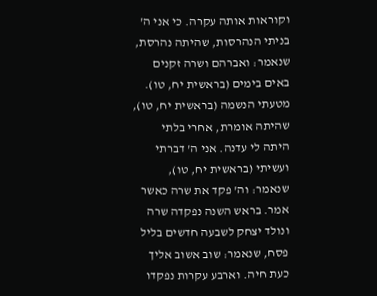וקוראות אותה עקרה. כי אני ה' בניתי הנהרסות, שהיתה נהרסת, שנאמר: ואברהם ושרה זקנים באים בימים (בראשית יח, טו). מטעתי הנשמה (בראשית יח, טו), שהיתה אומרת, אחרי בלתי היתה לי עדנה. אני ה' דברתי ועשיתי (בראשית יח, טו), שנאמר: וה' פקד את שרה כאשר אמר. בראש השנה נפקדה שרה ונולד יצחק לשבעה חדשים בליל פסח, שנאמר: שוב אשוב אליך כעת חיה. וארבע עקרות נפקדו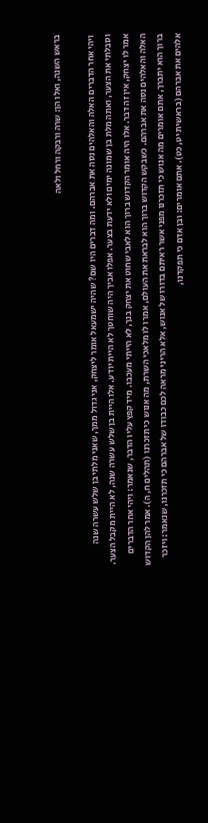בראש השנה, ואלו הן: שרה ורבקה ורחל ולאה

ויהי אחר הדברים האלה והאלהים נסה את אברהם. ומה דברים היו שם? שהיה ישמעאל אומר ליצחק, אני גדול ממך, שאני מלתי בן שלש עשרה שנה וסבלתי את הצער, ואתה מלת בן שמונה ימים ולא ידעת בצער. אפלו אביך היה שוחטך לא היית יודע. אלו היית בן שלש עשרה שנה, לא היית מקבל הצער. אמר לו יצחק, אין זה דבר. אלו היה אומר הקדוש ברוך הוא לאבי שחוט את יצחק בנך, לא הייתי מעכבו. מיד קפץ עליו הדבר, שנאמר: ויהי אחר הדברים האלה והאלהים נסה את אברהם. כשבקש הקדוש ברוך הוא לבראת את העולם, אמרו לו מלאכי השרת, מה אנוש כי תזכרנו (תהלים ח, ה). אמר להן הקדוש ברוך הוא יתברך, אתם אומרים מה אנוש כי תזכרנו מפני אשר ראיתם בדורו של אנוש, אלא הריני מראה לכם כבודו של אברהם כי תזכרנו, שנאמר: ויזכר אלהים את אברהם (בראשית יט, כט). אתם אומרים: ובן אדם כי תפקדנו,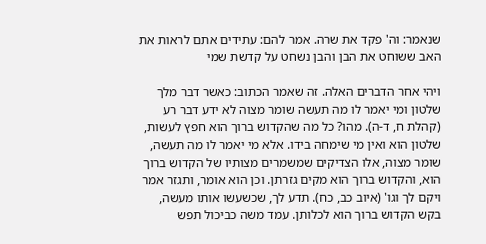שנאמר: וה' פקד את שרה. אמר להם: עתידים אתם לראות את האב ששוחט את הבן והבן נשחט על קדשת שמי

ויהי אחר הדברים האלה. זה שאמר הכתוב: כאשר דבר מלך שלטון ומי יאמר לו מה תעשה שומר מצוה לא ידע דבר רע (קהלת ח, ד-ה). מהו? כל מה שהקדוש ברוך הוא חפץ לעשות, שלטון הוא ואין מי שימחה בידו. אלא מי יאמר לו מה תעשה, שומר מצוה, אלו הצדיקים שמשמרים מצותיו של הקדוש ברוך הוא, והקדוש ברוך הוא מקים גזרתן. וכן הוא אומר, ותגזר אמר ויקם לך וגו' (איוב כב, כח). תדע לך, שכשעשו אותו מעשה, בקש הקדוש ברוך הוא לכלותן. עמד משה כביכול תפש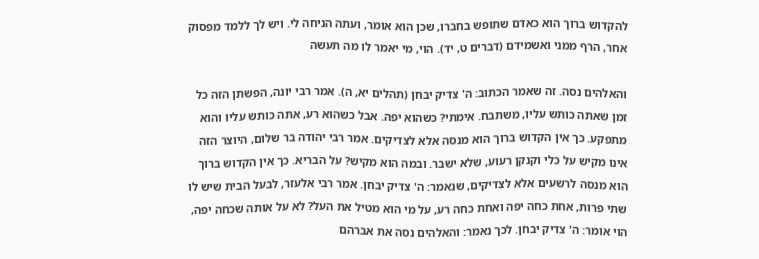להקדוש ברוך הוא כאדם שתופש בחברו, שכן הוא אומר, ועתה הניחה לי. ויש לך ללמד מפסוק אחר, הרף ממני ואשמידם (דברים ט, יד). הוי, מי יאמר לו מה תעשה

והאלהים נסה. זה שאמר הכתוב: ה' צדיק יבחן (תהלים יא, ה). אמר רבי יונה, הפשתן הזה כל זמן שאתה כותש עליו, משתבח. אימתי? כשהוא יפה. אבל כשהוא רע, אתה כותש עליו והוא מתפקע. כך אין הקדוש ברוך הוא מנסה אלא לצדיקים. אמר רבי יהודה בר שלום, היוצר הזה אינו מקיש על כלי וקנקן רעוע, שלא ישבר. ובמה הוא מקיש? על הבריא. כך אין הקדוש ברוך הוא מנסה לרשעים אלא לצדיקים, שנאמר: ה' צדיק יבחן. אמר רבי אלעזר, לבעל הבית שיש לו שתי פרות, אחת כחה יפה ואחת כחה רע, על מי הוא מטיל את העל? לא על אותה שכחה יפה, הוי אומר: ה' צדיק יבחן. לכך נאמר: והאלהים נסה את אברהם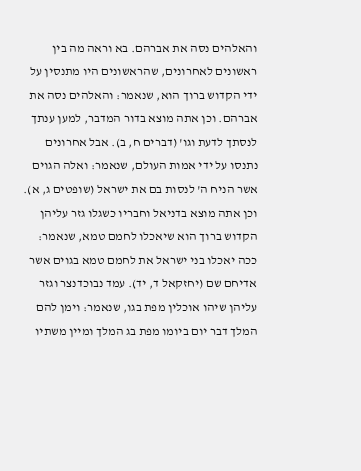והאלהים נסה את אברהם. בא וראה מה בין ראשונים לאחרונים, שהראשונים היו מתנסין על ידי הקדוש ברוך הוא, שנאמר: והאלהים נסה את אברהם. וכן אתה מוצא בדור המדבר, למען ענתך לנסתך לדעת וגו' (דברים ח, ב). אבל אחרונים נתנסו על ידי אמות העולם, שנאמר: ואלה הגוים אשר הניח ה' לנסות בם את ישראל (שופטים ג, א). וכן אתה מוצא בדניאל וחבריו כשגלו גזר עליהן הקדוש ברוך הוא שיאכלו לחמם טמא, שנאמר: ככה יאכלו בני ישראל את לחמם טמא בגוים אשר אדיחם שם (יחזקאל ד, יד). עמד נבוכדנצר וגזר עליהן שיהו אוכלין מפת בגו, שנאמר: וימן להם המלך דבר יום ביומו מפת בג המלך ומיין משתיו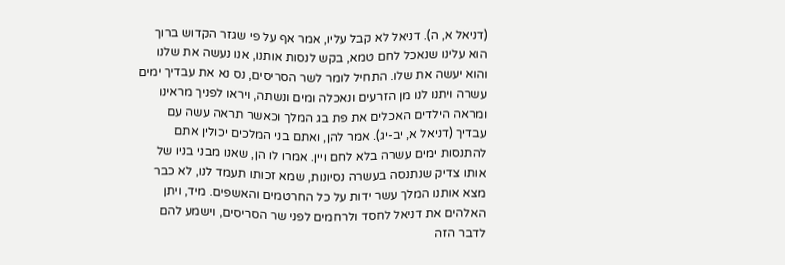(דניאל א, ה). דניאל לא קבל עליו, אמר אף על פי שגזר הקדוש ברוך הוא עלינו שנאכל לחם טמא, בקש לנסות אותנו, אנו נעשה את שלנו והוא יעשה את שלו. התחיל לומר לשר הסריסים, נס נא את עבדיך ימים עשרה ויתנו לנו מן הזרעים ונאכלה ומים ונשתה, ויראו לפניך מראינו ומראה הילדים האכלים את פת בג המלך וכאשר תראה עשה עם עבדיך (דניאל א, יב-יג). אמר להן, ואתם בני המלכים יכולין אתם להתנסות ימים עשרה בלא לחם ויין. אמרו לו הן, שאנו מבני בניו של אותו צדיק שנתנסה בעשרה נסיונות, שמא זכותו תעמד לנו, לא כבר מצא אותנו המלך עשר ידות על כל החרטמים והאשפים. מיד, ויתן האלהים את דניאל לחסד ולרחמים לפני שר הסריסים, וישמע להם לדבר הזה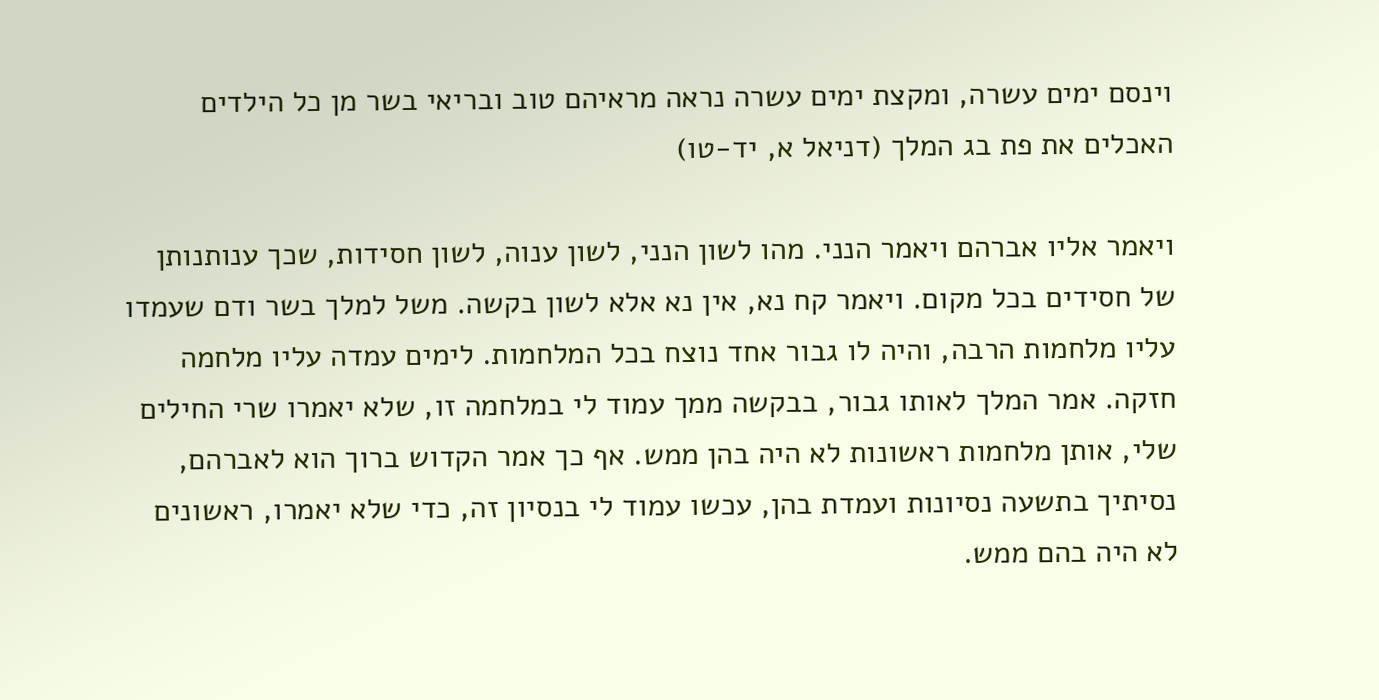וינסם ימים עשרה, ומקצת ימים עשרה נראה מראיהם טוב ובריאי בשר מן כל הילדים האכלים את פת בג המלך (דניאל א, יד-טו)

ויאמר אליו אברהם ויאמר הנני. מהו לשון הנני, לשון ענוה, לשון חסידות, שכך ענותנותן של חסידים בכל מקום. ויאמר קח נא, אין נא אלא לשון בקשה. משל למלך בשר ודם שעמדו עליו מלחמות הרבה, והיה לו גבור אחד נוצח בכל המלחמות. לימים עמדה עליו מלחמה חזקה. אמר המלך לאותו גבור, בבקשה ממך עמוד לי במלחמה זו, שלא יאמרו שרי החילים שלי, אותן מלחמות ראשונות לא היה בהן ממש. אף כך אמר הקדוש ברוך הוא לאברהם, נסיתיך בתשעה נסיונות ועמדת בהן, עכשו עמוד לי בנסיון זה, כדי שלא יאמרו, ראשונים לא היה בהם ממש.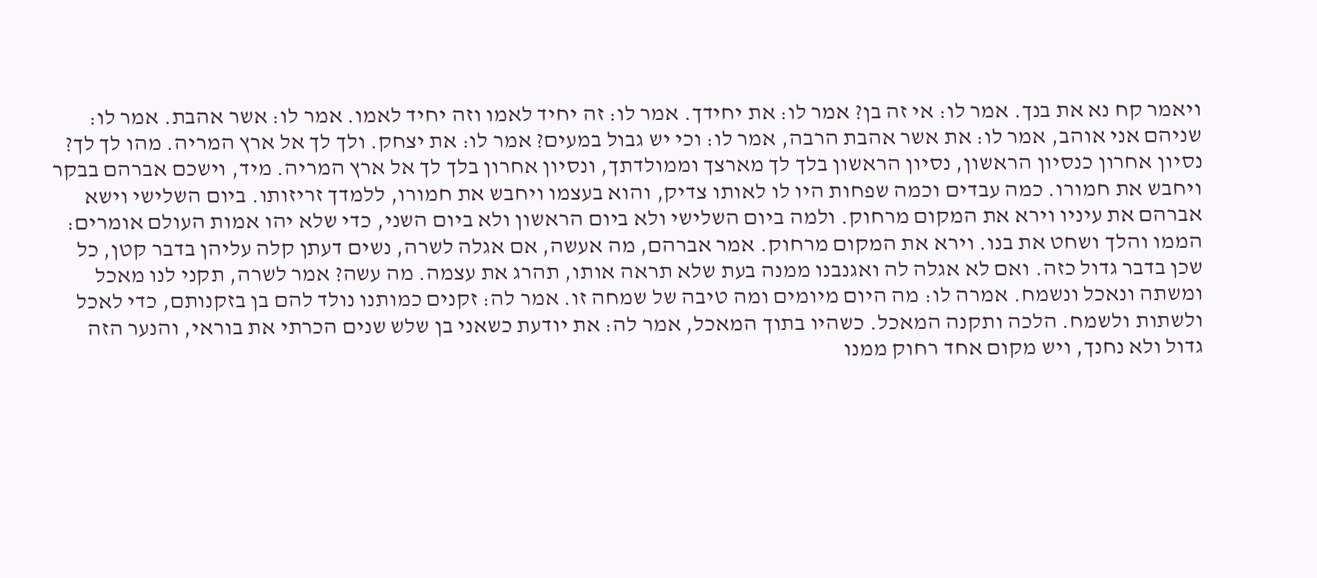ויאמר קח נא את בנך. אמר לו: אי זה בן? אמר לו: את יחידך. אמר לו: זה יחיד לאמו וזה יחיד לאמו. אמר לו: אשר אהבת. אמר לו: שניהם אני אוהב, אמר לו: את אשר אהבת הרבה, אמר לו: וכי יש גבול במעים? אמר לו: את יצחק. ולך לך אל ארץ המריה. מהו לך לך? נסיון אחרון כנסיון הראשון, נסיון הראשון בלך לך מארצך וממולדתך, ונסיון אחרון בלך לך אל ארץ המריה. מיד, וישכם אברהם בבקר ויחבש את חמורו. כמה עבדים וכמה שפחות היו לו לאותו צדיק, והוא בעצמו ויחבש את חמורו, ללמדך זריזותו. ביום השלישי וישא אברהם את עיניו וירא את המקום מרחוק. ולמה ביום השלישי ולא ביום הראשון ולא ביום השני, כדי שלא יהו אמות העולם אומרים: הממו והלך ושחט את בנו. וירא את המקום מרחוק. אמר אברהם, מה אעשה, אם אגלה לשרה, נשים דעתן קלה עליהן בדבר קטן, כל שכן בדבר גדול כזה. ואם לא אגלה לה ואגנבנו ממנה בעת שלא תראה אותו, תהרג את עצמה. מה עשה? אמר לשרה, תקני לנו מאכל ומשתה ונאכל ונשמח. אמרה לו: מה היום מיומים ומה טיבה של שמחה זו. אמר לה: זקנים כמותנו נולד להם בן בזקנותם, כדי לאכל ולשתות ולשמח. הלכה ותקנה המאכל. כשהיו בתוך המאכל, אמר לה: את יודעת כשאני בן שלש שנים הכרתי את בוראי, והנער הזה גדול ולא נחנך, ויש מקום אחד רחוק ממנו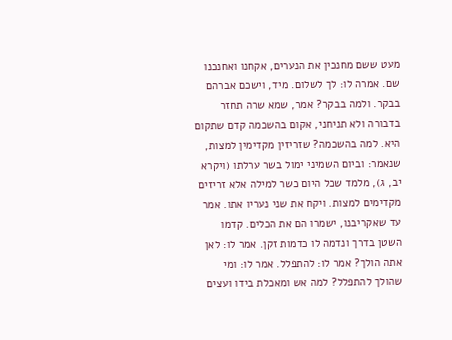מעט ששם מחנכין את הנערים, אקחנו ואחנכנו שם. אמרה לו: לך לשלום. מיד, וישכם אברהם בבקר. ולמה בבקר? אמר, שמא שרה תחזר בדבורה ולא תניחני, אקום בהשכמה קדם שתקום היא. למה בהשכמה? שזריזין מקדימין למצות, שנאמר: וביום השמיני ימול בשר ערלתו (ויקרא יב, ג), מלמד שכל היום כשר למילה אלא זריזים מקדימים למצות. ויקח את שני נעריו אתו. אמר עד שאקריבנו, ישמרו הם את הכלים. קדמו השטן בדרך ונדמה לו כדמות זקן. אמר לו: לאן אתה הולך? אמר לו: להתפלל. אמר לו: ומי שהולך להתפלל? למה אש ומאכלת בידו ועצים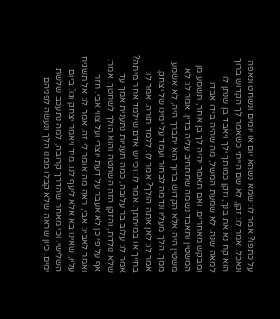על כתפו? אמר לו: שמא נשהא יום או יומים ונשחט ונאפה ונאכל. אמר לו: זקן, לא שם הייתי כשאמר לך הקדוש ברוך הוא קח נא את בנך, וזקן כמותך ילך ויאבד בן שנתן לו למאה שנה. לא שמעת המשל, מה שהיה בידו אבדו ומבקש מאחרים. ואם תאמר יהיה לך בן אחר, תשמע מן המשטין ותאבד נשמה שתתחיב עליה בדין. אמר לו: לא משטין היה אלא הקדוש ברוך הוא יתברך היה, לא אשמע ממך. הלך מעליו ונדמה לבחור ועמד על ימינו של יצחק. אמר לו: לאן אתה הולך? אמר לו: ללמד תורה. אמר לו: בחייך או במיתתך. אמר לו: וכי יש אדם שילמד אחר מיתה? אמר לו: עלוב בר עלובה, כמה תעניות נתענית אמך עד שלא נולדת, והזקן הזה השתטה והוא הולך לשחטך. אמר: אף על פי כן לא אעבר על דעת יוצרי ועל צווי אבי. חזר ואמר לאביו: אבי, ראה מה אומר לי זה. אמר לו: אל תשגיח עליו, שאינו בא אלא ליעף לנו. מיד ויאמר יצחק וגו'. ביום השלישי. וכי מאחר שהדרך קרובה, למה נתעכב שלשת ימים. כיון שראה שלא קבלו ממנו הלך ונעשה לפניהם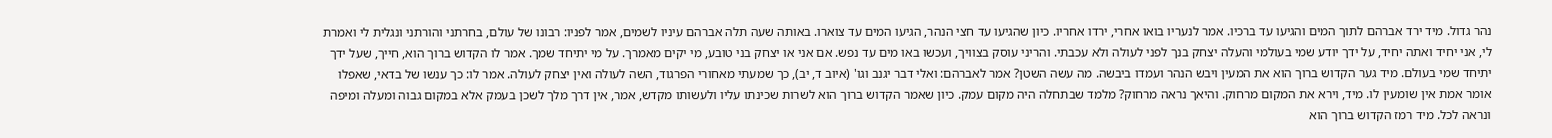נהר גדול. מיד ירד אברהם לתוך המים והגיעו עד ברכיו. אמר לנעריו בואו אחרי, ירדו אחריו. כיון שהגיעו עד חצי הנהר, הגיעו המים עד צוארו. באותה שעה תלה אברהם עיניו לשמים, אמר לפניו: רבונו של עולם, בחרתני והורתני ונגלית לי ואמרת לי, אני יחיד ואתה יחיד, על ידך יודע שמי בעולמי והעלה יצחק בנך לפני לעולה ולא עכבתי. והריני עוסק בצוויך, ועכשו באו מים עד נפש. אם אני או יצחק בני טובע, מי יקים מאמרך. על מי יתיחד שמך. אמר לו הקדוש ברוך הוא, חייך, שעל ידך יתיחד שמי בעולם. מיד גער הקדוש ברוך הוא את המעין ויבש הנהר ועמדו ביבשה. מה עשה השטן? אמר לאברהם: ואלי דבר יגנב וגו' (איוב ד, יב), כך שמעתי מאחורי הפרגוד, השה לעולה ואין יצחק לעולה. אמר לו: כך ענשו של בדאי, שאפלו אומר אמת אין שומעין לו. מיד, וירא את המקום מרחוק. והיאך נראה מרחוק? מלמד שבתחלה היה מקום עמק. כיון שאמר הקדוש ברוך הוא לשרות שכינתו עליו ולעשותו מקדש, אמר, אין דרך מלך לשכן בעמק אלא במקום גבוה ומעלה ומיפה ונראה לכל. מיד רמז הקדוש ברוך הוא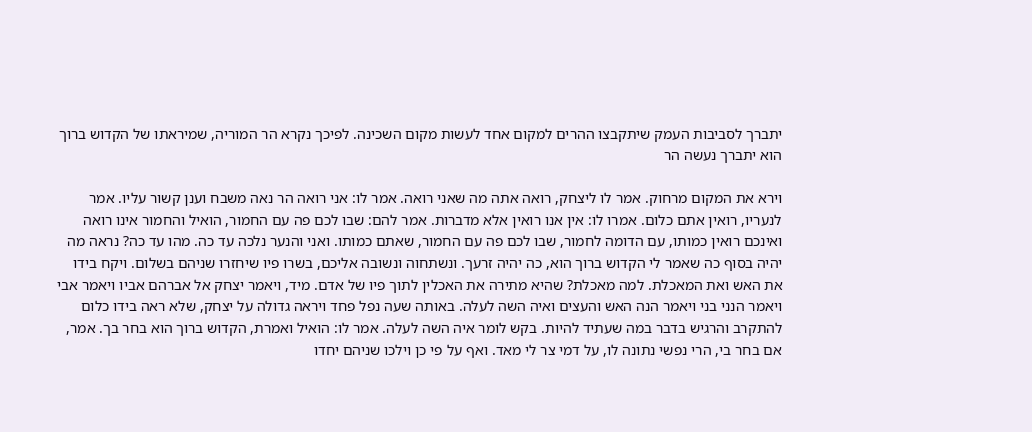יתברך לסביבות העמק שיתקבצו ההרים למקום אחד לעשות מקום השכינה. לפיכך נקרא הר המוריה, שמיראתו של הקדוש ברוך הוא יתברך נעשה הר

וירא את המקום מרחוק. אמר לו ליצחק, רואה אתה מה שאני רואה. אמר לו: אני רואה הר נאה משבח וענן קשור עליו. אמר לנעריו, רואין אתם כלום. אמרו לו: אין אנו רואין אלא מדברות. אמר להם: שבו לכם פה עם החמור, הואיל והחמור אינו רואה ואינכם רואין כמותו, עם הדומה לחמור, שבו לכם פה עם החמור, שאתם כמותו. ואני והנער נלכה עד כה. מהו עד כה? נראה מה יהיה בסוף כה שאמר לי הקדוש ברוך הוא, כה יהיה זרעך. ונשתחוה ונשובה אליכם, בשרו פיו שיחזרו שניהם בשלום. ויקח בידו את האש ואת המאכלת. למה מאכלת? שהיא מתירה את האכלין לתוך פיו של אדם. מיד, ויאמר יצחק אל אברהם אביו ויאמר אבי ויאמר הנני בני ויאמר הנה האש והעצים ואיה השה לעלה. באותה שעה נפל פחד ויראה גדולה על יצחק, שלא ראה בידו כלום להתקרב והרגיש בדבר במה שעתיד להיות. בקש לומר איה השה לעלה. אמר לו: הואיל ואמרת, הקדוש ברוך הוא בחר בך. אמר, אם בחר בי, הרי נפשי נתונה לו, על דמי צר לי מאד. ואף על פי כן וילכו שניהם יחדו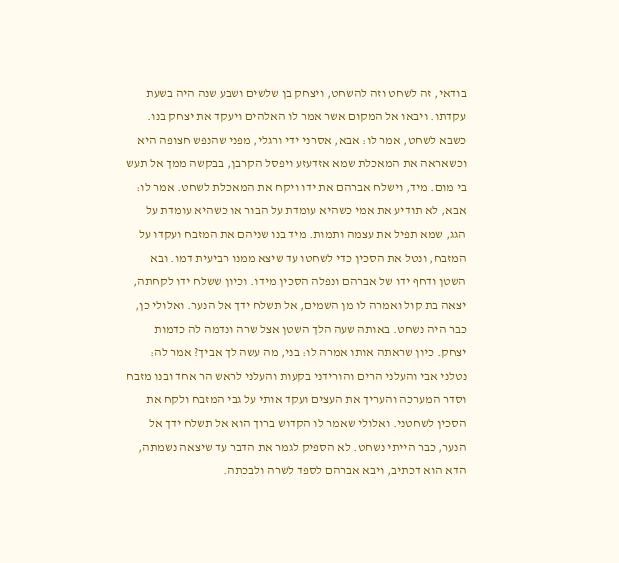בודאי, זה לשחט וזה להשחט, ויצחק בן שלשים ושבע שנה היה בשעת עקדתו. ויבאו אל המקום אשר אמר לו האלהים ויעקד את יצחק בנו. כשבא לשחט, אמר לו: אבא, אסרני ידי ורגלי, מפני שהנפש חצופה היא וכשאראה את המאכלת שמא אזדעזע ויפסל הקרבן, בבקשה ממך אל תעש בי מום. מיד, וישלח אברהם את ידו ויקח את המאכלת לשחט. אמר לו: אבא, לא תודיע את אמי כשהיא עומדת על הבור או כשהיא עומדת על הגג, שמא תפיל את עצמה ותמות. מיד בנו שניהם את המזבח ועקדו על המזבח, ונטל את הסכין כדי לשחטו עד שיצא ממנו רביעית דמו. ובא השטן ודחף ידו של אברהם ונפלה הסכין מידו. וכיון ששלח ידו לקחתה, יצאה בת קול ואמרה לו מן השמים, אל תשלח ידך אל הנער. ואלולי כן, כבר היה נשחט. באותה שעה הלך השטן אצל שרה ונדמה לה כדמות יצחק. כיון שראתה אותו אמרה לו: בני, מה עשה לך אביך? אמר לה: נטלני אבי והעלני הרים והורידני בקעות והעלני לראש הר אחד ובנו מזבח וסדר המערכה והעריך את העצים ועקד אותי על גבי המזבח ולקח את הסכין לשחטני. ואלולי שאמר לו הקדוש ברוך הוא אל תשלח ידך אל הנער, כבר הייתי נשחט. לא הספיק לגמר את הדבר עד שיצאה נשמתה, הדא הוא דכתיב, ויבא אברהם לספד לשרה ולבכתה.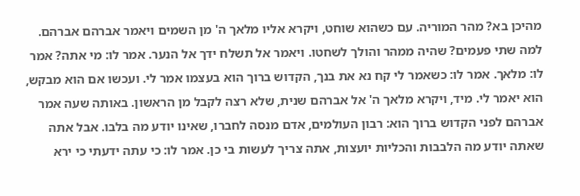מהיכן בא? מהר המוריה. עם כשהוא שוחט, ויקרא אליו מלאך ה' מן השמים ויאמר אברהם אברהם. למה שתי פעמים? שהיה ממהר והולך לשחטו. ויאמר אל תשלח ידך אל הנער. אמר לו: מי אתה? אמר לו: מלאך. אמר לו: כשאמר לי קח נא את בנך, הקדוש ברוך הוא בעצמו אמר לי. ועכשו אם הוא מבקש, הוא יאמר לי. מיד, ויקרא מלאך ה' אל אברהם שנית, שלא רצה לקבל מן הראשון. באותה שעה אמר אברהם לפני הקדוש ברוך הוא: רבון העולמים, אדם מנסה לחברו, שאינו יודע מה בלבו. אבל אתה שאתה יודע מה הלבבות והכליות יועצות, אתה צריך לעשות בי כן. אמר לו: כי עתה ידעתי כי ירא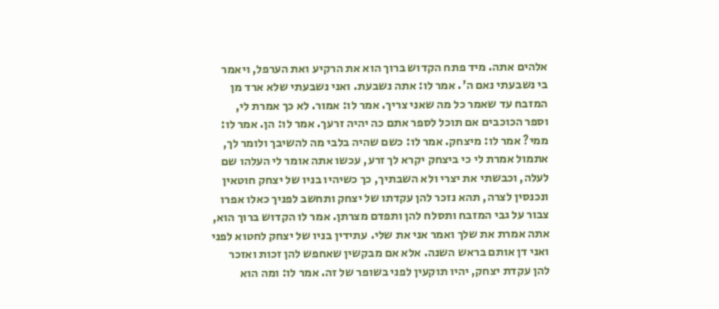אלהים אתה. מיד פתח הקדוש ברוך הוא את הרקיע ואת הערפל, ויאמר בי נשבעתי נאם ה'. אמר לו: אתה נשבעת. ואני נשבעתי שלא ארד מן המזבח עד שאמר כל מה שאני צריך. אמר לו: אמור. לא כך אמרת לי, וספר הכוכבים אם תוכל לספר אתם כה יהיה זרעך. אמר לו: הן. אמר לו: ממי? אמר לו: מיצחק. אמר לו: כשם שהיה בלבי מה להשיבך ולומר לך, אתמול אמרת לי כי ביצחק יקרא לך זרע, עכשו אתה אומר לי העלהו שם לעלה, וכבשתי את יצרי ולא השבתיך, כך כשיהיו בניו של יצחק חוטאין ונכנסין לצרה, תהא נזכר להן עקדתו של יצחק ותחשב לפניך כאלו אפרו צבור על גבי המזבח ותסלח להן ותפדם מצרתן. אמר לו הקדוש ברוך הוא, אתה אמרת את שלך ואמר אני את שלי. עתידין בניו של יצחק לחטוא לפני ואני דן אותם בראש השנה. אלא אם מבקשין שאחפש להן זכות ואזכר להן עקדת יצחק, יהיו תוקעין לפני בשופר של זה. אמר לו: ומה הוא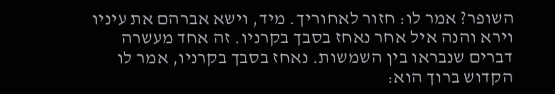השופר? אמר לו: חזור לאחוריך. מיד, וישא אברהם את עיניו וירא והנה איל אחר נאחז בסבך בקרניו. זה אחד מעשרה דברים שנבראו בין השמשות. נאחז בסבך בקרניו, אמר לו הקדוש ברוך הוא: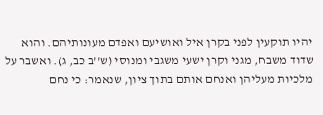יהיו תוקעין לפני בקרן איל ואושיעם ואפדם מעונותיהם. והוא שדוד משבח, מגני וקרן ישעי משגבי ומנוסי (ש''ב כב, ג). ואשבר על מלכיות מעליהן ואנחם אותם בתוך ציון, שנאמר: כי נחם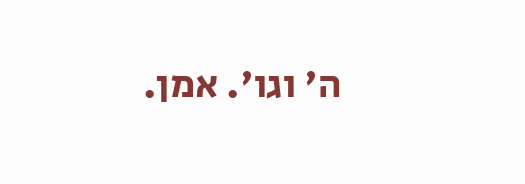ה' וגו'. אמן.